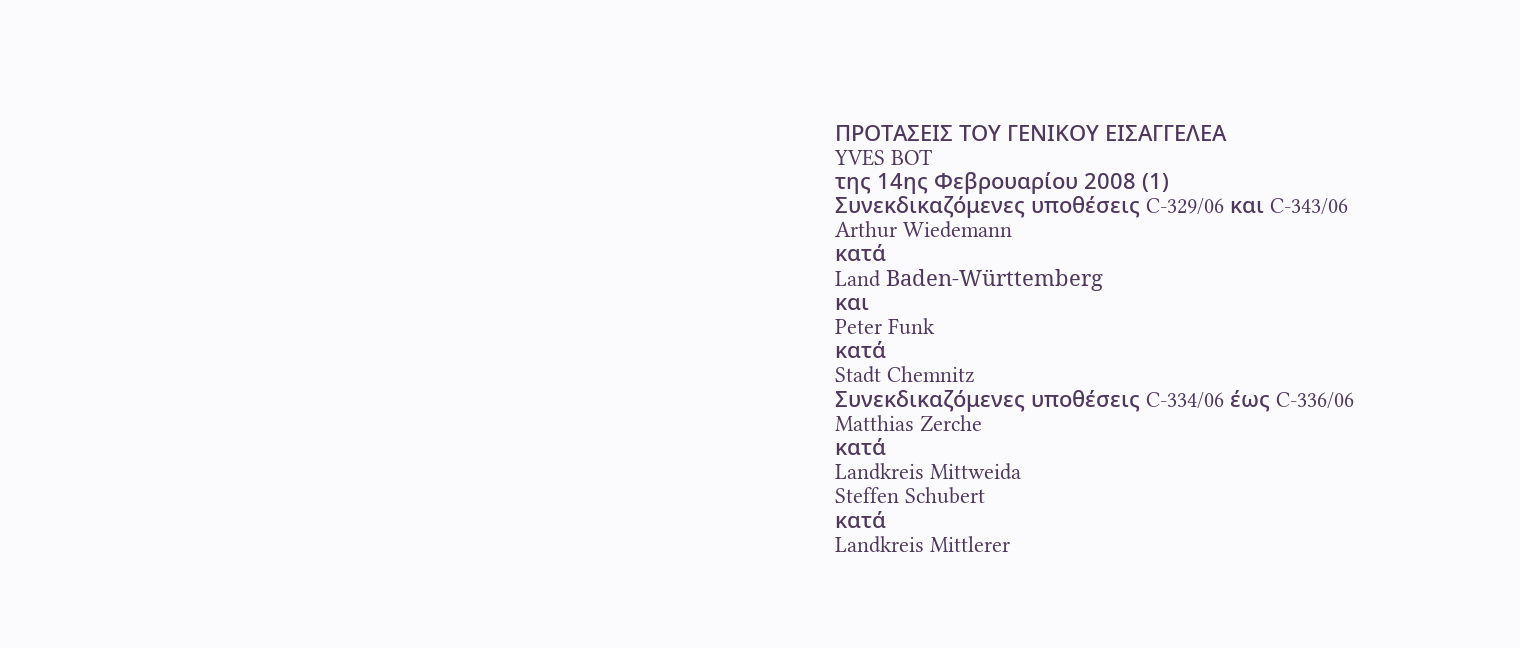ΠΡΟΤΑΣΕΙΣ ΤΟΥ ΓΕΝΙΚΟΥ ΕΙΣΑΓΓΕΛΕΑ
YVES BOT
της 14ης Φεβρουαρίου 2008 (1)
Συνεκδικαζόμενες υποθέσεις C‑329/06 και C‑343/06
Arthur Wiedemann
κατά
Land Baden‑Württemberg
και
Peter Funk
κατά
Stadt Chemnitz
Συνεκδικαζόμενες υποθέσεις C‑334/06 έως C‑336/06
Matthias Zerche
κατά
Landkreis Mittweida
Steffen Schubert
κατά
Landkreis Mittlerer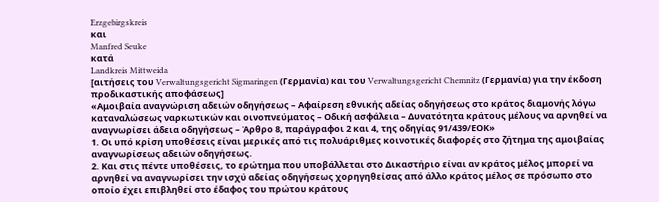Erzgebirgskreis
και
Manfred Seuke
κατά
Landkreis Mittweida
[αιτήσεις του Verwaltungsgericht Sigmaringen (Γερμανία) και του Verwaltungsgericht Chemnitz (Γερμανία) για την έκδοση προδικαστικής αποφάσεως]
«Αμοιβαία αναγνώριση αδειών οδηγήσεως – Αφαίρεση εθνικής αδείας οδηγήσεως στο κράτος διαμονής λόγω καταναλώσεως ναρκωτικών και οινοπνεύματος – Οδική ασφάλεια – Δυνατότητα κράτους μέλους να αρνηθεί να αναγνωρίσει άδεια οδηγήσεως – Άρθρο 8, παράγραφοι 2 και 4, της οδηγίας 91/439/ΕΟΚ»
1. Οι υπό κρίση υποθέσεις είναι μερικές από τις πολυάριθμες κοινοτικές διαφορές στο ζήτημα της αμοιβαίας αναγνωρίσεως αδειών οδηγήσεως.
2. Και στις πέντε υποθέσεις, το ερώτημα που υποβάλλεται στο Δικαστήριο είναι αν κράτος μέλος μπορεί να αρνηθεί να αναγνωρίσει την ισχύ αδείας οδηγήσεως χορηγηθείσας από άλλο κράτος μέλος σε πρόσωπο στο οποίο έχει επιβληθεί στο έδαφος του πρώτου κράτους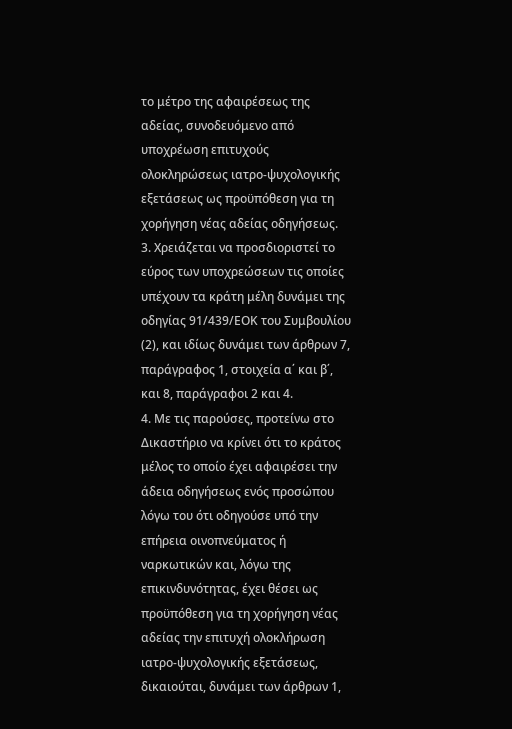το μέτρο της αφαιρέσεως της αδείας, συνοδευόμενο από υποχρέωση επιτυχούς ολοκληρώσεως ιατρο-ψυχολογικής εξετάσεως ως προϋπόθεση για τη χορήγηση νέας αδείας οδηγήσεως.
3. Χρειάζεται να προσδιοριστεί το εύρος των υποχρεώσεων τις οποίες υπέχουν τα κράτη μέλη δυνάμει της οδηγίας 91/439/ΕΟΚ του Συμβουλίου (2), και ιδίως δυνάμει των άρθρων 7, παράγραφος 1, στοιχεία α΄ και β΄, και 8, παράγραφοι 2 και 4.
4. Με τις παρούσες, προτείνω στο Δικαστήριο να κρίνει ότι το κράτος μέλος το οποίο έχει αφαιρέσει την άδεια οδηγήσεως ενός προσώπου λόγω του ότι οδηγούσε υπό την επήρεια οινοπνεύματος ή ναρκωτικών και, λόγω της επικινδυνότητας, έχει θέσει ως προϋπόθεση για τη χορήγηση νέας αδείας την επιτυχή ολοκλήρωση ιατρο-ψυχολογικής εξετάσεως, δικαιούται, δυνάμει των άρθρων 1,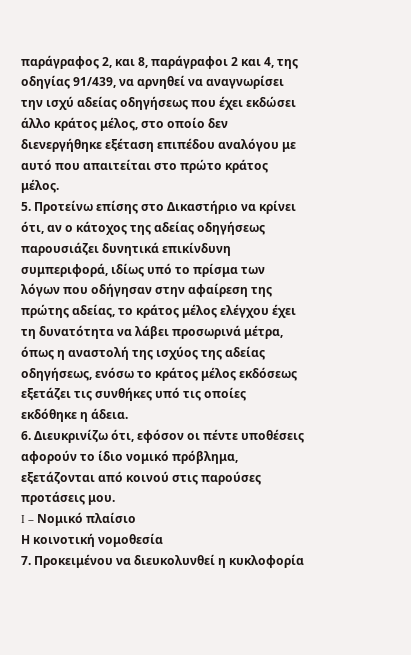παράγραφος 2, και 8, παράγραφοι 2 και 4, της οδηγίας 91/439, να αρνηθεί να αναγνωρίσει την ισχύ αδείας οδηγήσεως που έχει εκδώσει άλλο κράτος μέλος, στο οποίο δεν διενεργήθηκε εξέταση επιπέδου αναλόγου με αυτό που απαιτείται στο πρώτο κράτος μέλος.
5. Προτείνω επίσης στο Δικαστήριο να κρίνει ότι, αν ο κάτοχος της αδείας οδηγήσεως παρουσιάζει δυνητικά επικίνδυνη συμπεριφορά, ιδίως υπό το πρίσμα των λόγων που οδήγησαν στην αφαίρεση της πρώτης αδείας, το κράτος μέλος ελέγχου έχει τη δυνατότητα να λάβει προσωρινά μέτρα, όπως η αναστολή της ισχύος της αδείας οδηγήσεως, ενόσω το κράτος μέλος εκδόσεως εξετάζει τις συνθήκες υπό τις οποίες εκδόθηκε η άδεια.
6. Διευκρινίζω ότι, εφόσον οι πέντε υποθέσεις αφορούν το ίδιο νομικό πρόβλημα, εξετάζονται από κοινού στις παρούσες προτάσεις μου.
I – Νομικό πλαίσιο
Η κοινοτική νομοθεσία
7. Προκειμένου να διευκολυνθεί η κυκλοφορία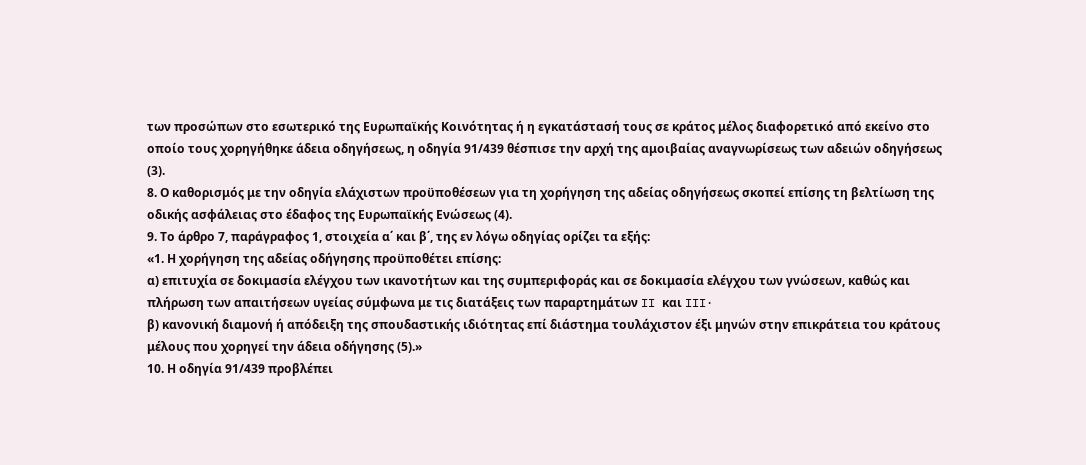των προσώπων στο εσωτερικό της Ευρωπαϊκής Κοινότητας ή η εγκατάστασή τους σε κράτος μέλος διαφορετικό από εκείνο στο οποίο τους χορηγήθηκε άδεια οδηγήσεως, η οδηγία 91/439 θέσπισε την αρχή της αμοιβαίας αναγνωρίσεως των αδειών οδηγήσεως (3).
8. Ο καθορισμός με την οδηγία ελάχιστων προϋποθέσεων για τη χορήγηση της αδείας οδηγήσεως σκοπεί επίσης τη βελτίωση της οδικής ασφάλειας στο έδαφος της Ευρωπαϊκής Ενώσεως (4).
9. Το άρθρο 7, παράγραφος 1, στοιχεία α΄ και β΄, της εν λόγω οδηγίας ορίζει τα εξής:
«1. Η χορήγηση της αδείας οδήγησης προϋποθέτει επίσης:
α) επιτυχία σε δοκιμασία ελέγχου των ικανοτήτων και της συμπεριφοράς και σε δοκιμασία ελέγχου των γνώσεων, καθώς και πλήρωση των απαιτήσεων υγείας σύμφωνα με τις διατάξεις των παραρτημάτων II και III·
β) κανονική διαμονή ή απόδειξη της σπουδαστικής ιδιότητας επί διάστημα τουλάχιστον έξι μηνών στην επικράτεια του κράτους μέλους που χορηγεί την άδεια οδήγησης (5).»
10. Η οδηγία 91/439 προβλέπει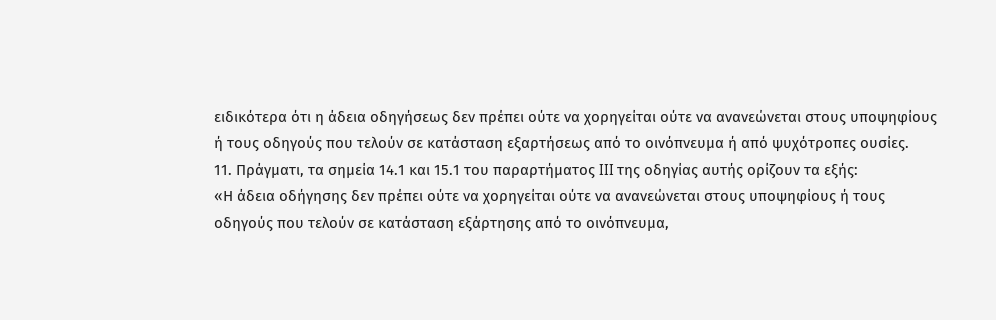ειδικότερα ότι η άδεια οδηγήσεως δεν πρέπει ούτε να χορηγείται ούτε να ανανεώνεται στους υποψηφίους ή τους οδηγούς που τελούν σε κατάσταση εξαρτήσεως από το οινόπνευμα ή από ψυχότροπες ουσίες.
11. Πράγματι, τα σημεία 14.1 και 15.1 του παραρτήματος III της οδηγίας αυτής ορίζουν τα εξής:
«Η άδεια οδήγησης δεν πρέπει ούτε να χορηγείται ούτε να ανανεώνεται στους υποψηφίους ή τους οδηγούς που τελούν σε κατάσταση εξάρτησης από το οινόπνευμα,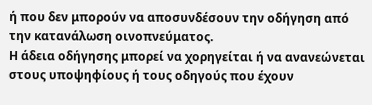ή που δεν μπορούν να αποσυνδέσουν την οδήγηση από την κατανάλωση οινοπνεύματος.
Η άδεια οδήγησης μπορεί να χορηγείται ή να ανανεώνεται στους υποψηφίους ή τους οδηγούς που έχουν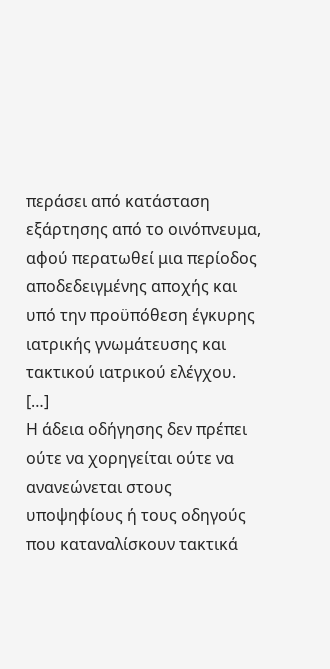περάσει από κατάσταση εξάρτησης από το οινόπνευμα, αφού περατωθεί μια περίοδος αποδεδειγμένης αποχής και υπό την προϋπόθεση έγκυρης ιατρικής γνωμάτευσης και τακτικού ιατρικού ελέγχου.
[…]
Η άδεια οδήγησης δεν πρέπει ούτε να χορηγείται ούτε να ανανεώνεται στους υποψηφίους ή τους οδηγούς που καταναλίσκουν τακτικά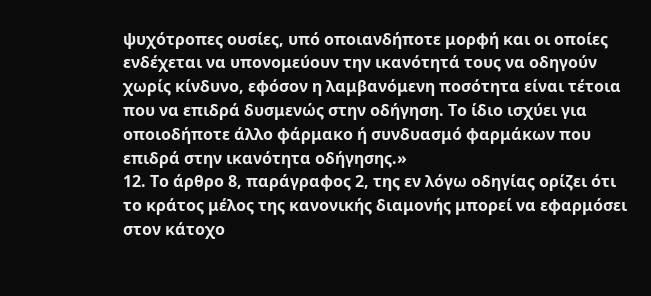ψυχότροπες ουσίες, υπό οποιανδήποτε μορφή και οι οποίες ενδέχεται να υπονομεύουν την ικανότητά τους να οδηγούν χωρίς κίνδυνο, εφόσον η λαμβανόμενη ποσότητα είναι τέτοια που να επιδρά δυσμενώς στην οδήγηση. Το ίδιο ισχύει για οποιοδήποτε άλλο φάρμακο ή συνδυασμό φαρμάκων που επιδρά στην ικανότητα οδήγησης.»
12. Το άρθρο 8, παράγραφος 2, της εν λόγω οδηγίας ορίζει ότι το κράτος μέλος της κανονικής διαμονής μπορεί να εφαρμόσει στον κάτοχο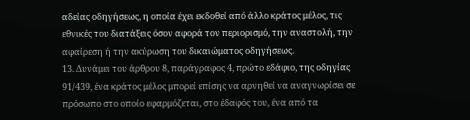αδείας οδηγήσεως, η οποία έχει εκδοθεί από άλλο κράτος μέλος, τις εθνικές του διατάξεις όσον αφορά τον περιορισμό, την αναστολή, την αφαίρεση ή την ακύρωση του δικαιώματος οδηγήσεως.
13. Δυνάμει του άρθρου 8, παράγραφος 4, πρώτο εδάφιο, της οδηγίας 91/439, ένα κράτος μέλος μπορεί επίσης να αρνηθεί να αναγνωρίσει σε πρόσωπο στο οποίο εφαρμόζεται, στο έδαφός του, ένα από τα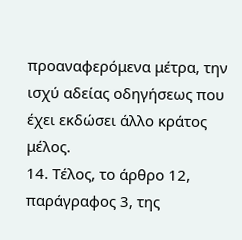προαναφερόμενα μέτρα, την ισχύ αδείας οδηγήσεως που έχει εκδώσει άλλο κράτος μέλος.
14. Τέλος, το άρθρο 12, παράγραφος 3, της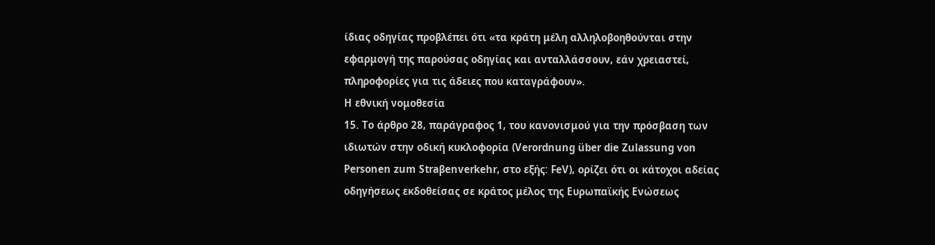ίδιας οδηγίας προβλέπει ότι «τα κράτη μέλη αλληλοβοηθούνται στην εφαρμογή της παρούσας οδηγίας και ανταλλάσσουν, εάν χρειαστεί, πληροφορίες για τις άδειες που καταγράφουν».
Η εθνική νομοθεσία
15. Το άρθρο 28, παράγραφος 1, του κανονισμού για την πρόσβαση των ιδιωτών στην οδική κυκλοφορία (Verordnung über die Zulassung von Personen zum Straβenverkehr, στο εξής: FeV), ορίζει ότι οι κάτοχοι αδείας οδηγήσεως εκδοθείσας σε κράτος μέλος της Ευρωπαϊκής Ενώσεως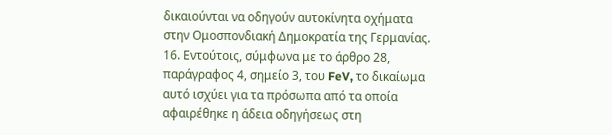δικαιούνται να οδηγούν αυτοκίνητα οχήματα στην Ομοσπονδιακή Δημοκρατία της Γερμανίας.
16. Εντούτοις, σύμφωνα με το άρθρο 28, παράγραφος 4, σημείο 3, του FeV, το δικαίωμα αυτό ισχύει για τα πρόσωπα από τα οποία αφαιρέθηκε η άδεια οδηγήσεως στη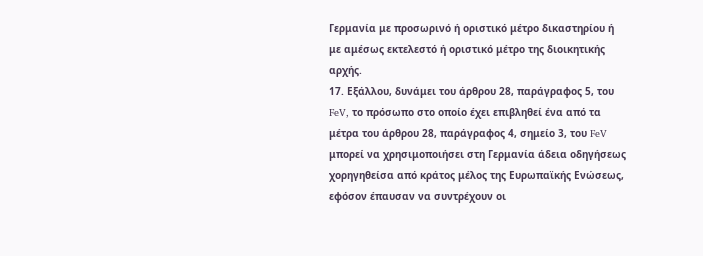Γερμανία με προσωρινό ή οριστικό μέτρο δικαστηρίου ή με αμέσως εκτελεστό ή οριστικό μέτρο της διοικητικής αρχής.
17. Εξάλλου, δυνάμει του άρθρου 28, παράγραφος 5, του FeV, το πρόσωπο στο οποίο έχει επιβληθεί ένα από τα μέτρα του άρθρου 28, παράγραφος 4, σημείο 3, του FeV μπορεί να χρησιμοποιήσει στη Γερμανία άδεια οδηγήσεως χορηγηθείσα από κράτος μέλος της Ευρωπαϊκής Ενώσεως, εφόσον έπαυσαν να συντρέχουν οι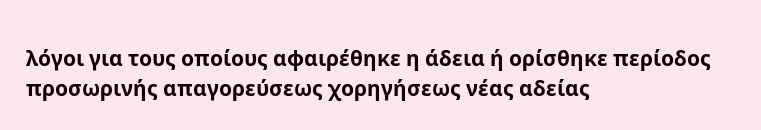λόγοι για τους οποίους αφαιρέθηκε η άδεια ή ορίσθηκε περίοδος προσωρινής απαγορεύσεως χορηγήσεως νέας αδείας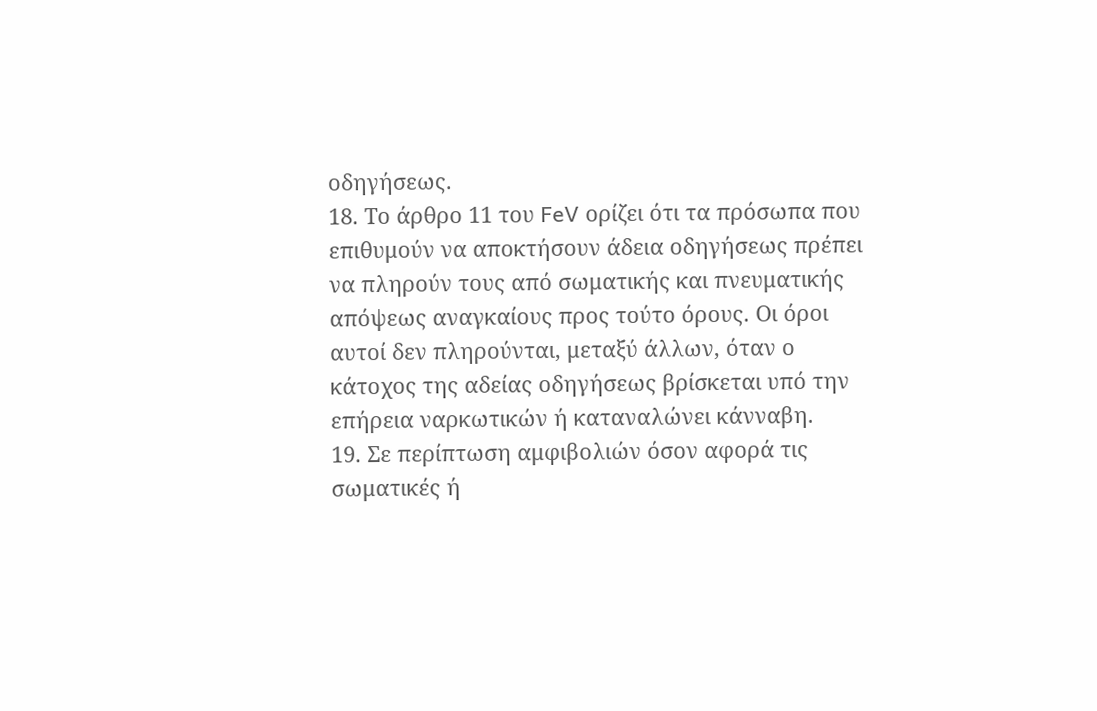οδηγήσεως.
18. Το άρθρο 11 του FeV ορίζει ότι τα πρόσωπα που επιθυμούν να αποκτήσουν άδεια οδηγήσεως πρέπει να πληρούν τους από σωματικής και πνευματικής απόψεως αναγκαίους προς τούτο όρους. Οι όροι αυτοί δεν πληρούνται, μεταξύ άλλων, όταν ο κάτοχος της αδείας οδηγήσεως βρίσκεται υπό την επήρεια ναρκωτικών ή καταναλώνει κάνναβη.
19. Σε περίπτωση αμφιβολιών όσον αφορά τις σωματικές ή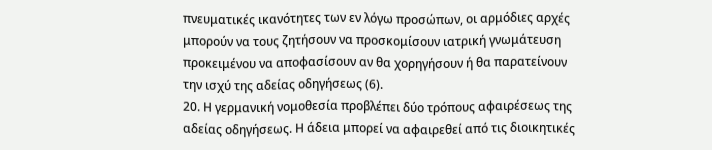πνευματικές ικανότητες των εν λόγω προσώπων, οι αρμόδιες αρχές μπορούν να τους ζητήσουν να προσκομίσουν ιατρική γνωμάτευση προκειμένου να αποφασίσουν αν θα χορηγήσουν ή θα παρατείνουν την ισχύ της αδείας οδηγήσεως (6).
20. Η γερμανική νομοθεσία προβλέπει δύο τρόπους αφαιρέσεως της αδείας οδηγήσεως. Η άδεια μπορεί να αφαιρεθεί από τις διοικητικές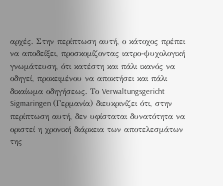αρχές. Στην περίπτωση αυτή, ο κάτοχος πρέπει να αποδείξει, προσκομίζοντας ιατρο-ψυχολογική γνωμάτευση, ότι κατέστη και πάλι ικανός να οδηγεί, προκειμένου να αποκτήσει και πάλι δικαίωμα οδηγήσεως. Το Verwaltungsgericht Sigmaringen (Γερμανία) διευκρινίζει ότι, στην περίπτωση αυτή, δεν υφίσταται δυνατότητα να οριστεί η χρονική διάρκεια των αποτελεσμάτων της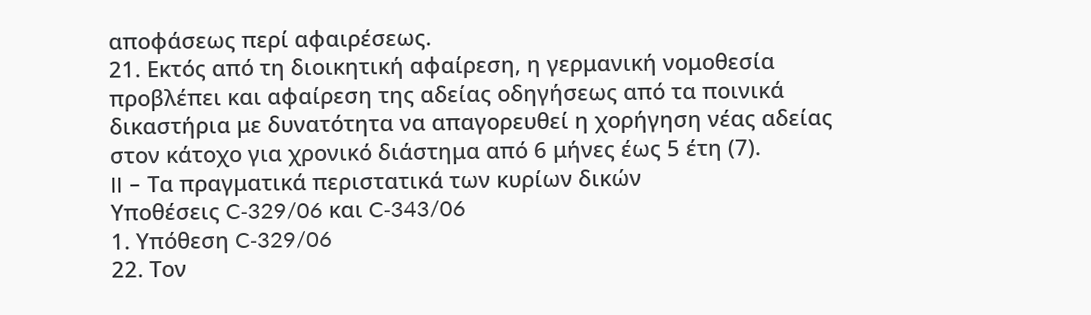αποφάσεως περί αφαιρέσεως.
21. Εκτός από τη διοικητική αφαίρεση, η γερμανική νομοθεσία προβλέπει και αφαίρεση της αδείας οδηγήσεως από τα ποινικά δικαστήρια με δυνατότητα να απαγορευθεί η χορήγηση νέας αδείας στον κάτοχο για χρονικό διάστημα από 6 μήνες έως 5 έτη (7).
II – Τα πραγματικά περιστατικά των κυρίων δικών
Υποθέσεις C‑329/06 και C‑343/06
1. Υπόθεση C‑329/06
22. Τον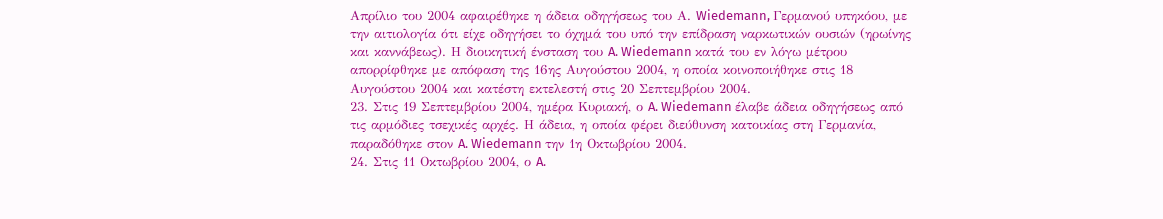Απρίλιο του 2004 αφαιρέθηκε η άδεια οδηγήσεως του Α. Wiedemann, Γερμανού υπηκόου, με την αιτιολογία ότι είχε οδηγήσει το όχημά του υπό την επίδραση ναρκωτικών ουσιών (ηρωίνης και καννάβεως). Η διοικητική ένσταση του A. Wiedemann κατά του εν λόγω μέτρου απορρίφθηκε με απόφαση της 16ης Αυγούστου 2004, η οποία κοινοποιήθηκε στις 18 Αυγούστου 2004 και κατέστη εκτελεστή στις 20 Σεπτεμβρίου 2004.
23. Στις 19 Σεπτεμβρίου 2004, ημέρα Κυριακή, ο A. Wiedemann έλαβε άδεια οδηγήσεως από τις αρμόδιες τσεχικές αρχές. Η άδεια, η οποία φέρει διεύθυνση κατοικίας στη Γερμανία, παραδόθηκε στον A. Wiedemann την 1η Οκτωβρίου 2004.
24. Στις 11 Οκτωβρίου 2004, ο A.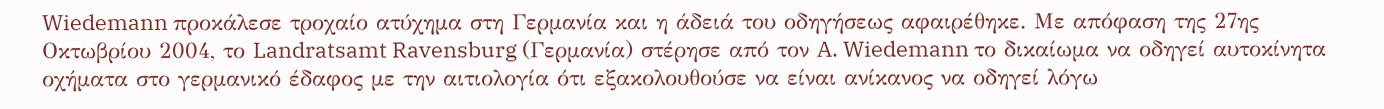Wiedemann προκάλεσε τροχαίο ατύχημα στη Γερμανία και η άδειά του οδηγήσεως αφαιρέθηκε. Με απόφαση της 27ης Οκτωβρίου 2004, το Landratsamt Ravensburg (Γερμανία) στέρησε από τον A. Wiedemann το δικαίωμα να οδηγεί αυτοκίνητα οχήματα στο γερμανικό έδαφος με την αιτιολογία ότι εξακολουθούσε να είναι ανίκανος να οδηγεί λόγω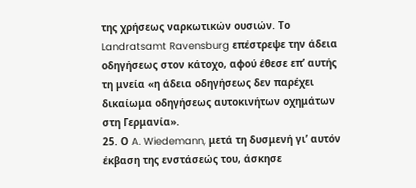της χρήσεως ναρκωτικών ουσιών. Το Landratsamt Ravensburg επέστρεψε την άδεια οδηγήσεως στον κάτοχο, αφού έθεσε επ’ αυτής τη μνεία «η άδεια οδηγήσεως δεν παρέχει δικαίωμα οδηγήσεως αυτοκινήτων οχημάτων στη Γερμανία».
25. Ο A. Wiedemann, μετά τη δυσμενή γι’ αυτόν έκβαση της ενστάσεώς του, άσκησε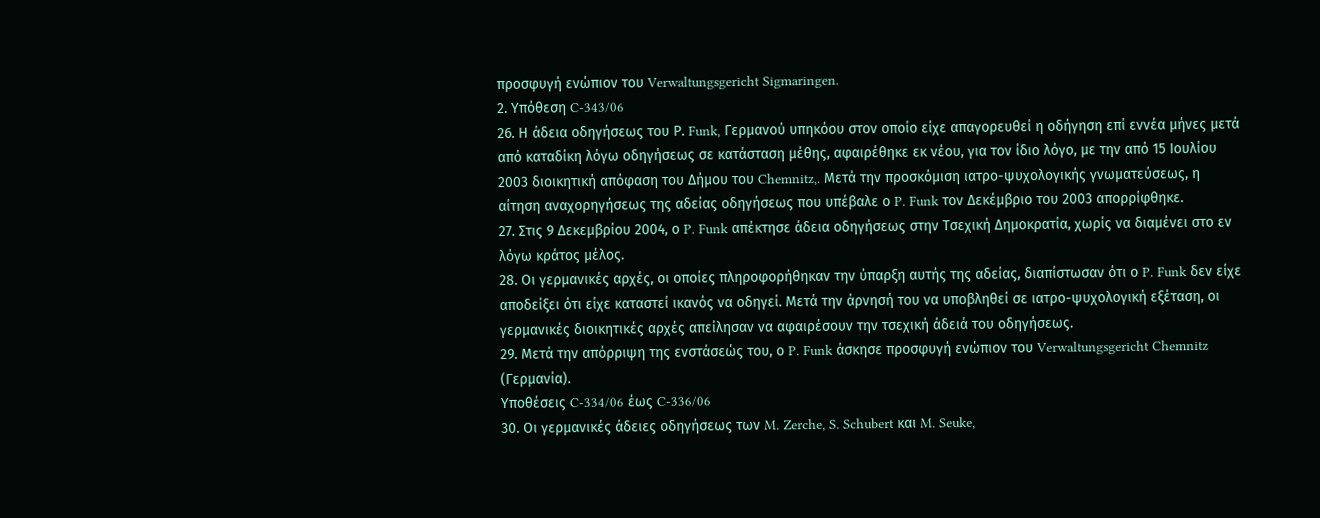προσφυγή ενώπιον του Verwaltungsgericht Sigmaringen.
2. Υπόθεση C‑343/06
26. Η άδεια οδηγήσεως του Ρ. Funk, Γερμανού υπηκόου στον οποίο είχε απαγορευθεί η οδήγηση επί εννέα μήνες μετά από καταδίκη λόγω οδηγήσεως σε κατάσταση μέθης, αφαιρέθηκε εκ νέου, για τον ίδιο λόγο, με την από 15 Ιουλίου 2003 διοικητική απόφαση του Δήμου του Chemnitz,. Μετά την προσκόμιση ιατρο-ψυχολογικής γνωματεύσεως, η αίτηση αναχορηγήσεως της αδείας οδηγήσεως που υπέβαλε ο P. Funk τον Δεκέμβριο του 2003 απορρίφθηκε.
27. Στις 9 Δεκεμβρίου 2004, ο P. Funk απέκτησε άδεια οδηγήσεως στην Τσεχική Δημοκρατία, χωρίς να διαμένει στο εν λόγω κράτος μέλος.
28. Οι γερμανικές αρχές, οι οποίες πληροφορήθηκαν την ύπαρξη αυτής της αδείας, διαπίστωσαν ότι ο P. Funk δεν είχε αποδείξει ότι είχε καταστεί ικανός να οδηγεί. Μετά την άρνησή του να υποβληθεί σε ιατρο-ψυχολογική εξέταση, οι γερμανικές διοικητικές αρχές απείλησαν να αφαιρέσουν την τσεχική άδειά του οδηγήσεως.
29. Μετά την απόρριψη της ενστάσεώς του, ο P. Funk άσκησε προσφυγή ενώπιον του Verwaltungsgericht Chemnitz (Γερμανία).
Υποθέσεις C‑334/06 έως C‑336/06
30. Οι γερμανικές άδειες οδηγήσεως των M. Zerche, S. Schubert και M. Seuke,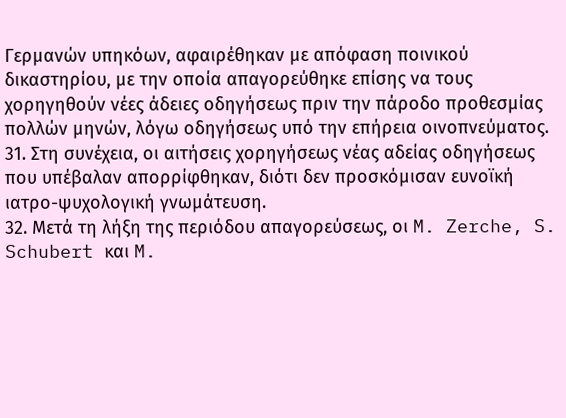Γερμανών υπηκόων, αφαιρέθηκαν με απόφαση ποινικού δικαστηρίου, με την οποία απαγορεύθηκε επίσης να τους χορηγηθούν νέες άδειες οδηγήσεως πριν την πάροδο προθεσμίας πολλών μηνών, λόγω οδηγήσεως υπό την επήρεια οινοπνεύματος.
31. Στη συνέχεια, οι αιτήσεις χορηγήσεως νέας αδείας οδηγήσεως που υπέβαλαν απορρίφθηκαν, διότι δεν προσκόμισαν ευνοϊκή ιατρο-ψυχολογική γνωμάτευση.
32. Μετά τη λήξη της περιόδου απαγορεύσεως, οι M. Zerche, S. Schubert και M.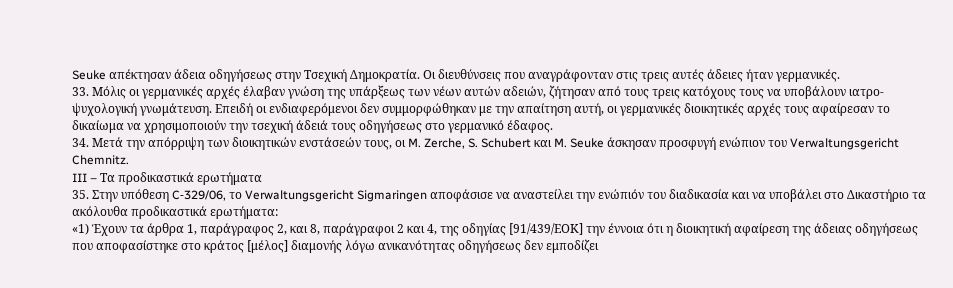Seuke απέκτησαν άδεια οδηγήσεως στην Τσεχική Δημοκρατία. Οι διευθύνσεις που αναγράφονταν στις τρεις αυτές άδειες ήταν γερμανικές.
33. Μόλις οι γερμανικές αρχές έλαβαν γνώση της υπάρξεως των νέων αυτών αδειών, ζήτησαν από τους τρεις κατόχους τους να υποβάλουν ιατρο-ψυχολογική γνωμάτευση. Επειδή οι ενδιαφερόμενοι δεν συμμορφώθηκαν με την απαίτηση αυτή, οι γερμανικές διοικητικές αρχές τους αφαίρεσαν το δικαίωμα να χρησιμοποιούν την τσεχική άδειά τους οδηγήσεως στο γερμανικό έδαφος.
34. Μετά την απόρριψη των διοικητικών ενστάσεών τους, οι M. Zerche, S. Schubert και M. Seuke άσκησαν προσφυγή ενώπιον του Verwaltungsgericht Chemnitz.
III – Τα προδικαστικά ερωτήματα
35. Στην υπόθεση C‑329/06, το Verwaltungsgericht Sigmaringen αποφάσισε να αναστείλει την ενώπιόν του διαδικασία και να υποβάλει στο Δικαστήριο τα ακόλουθα προδικαστικά ερωτήματα:
«1) Έχουν τα άρθρα 1, παράγραφος 2, και 8, παράγραφοι 2 και 4, της οδηγίας [91/439/ΕΟΚ] την έννοια ότι η διοικητική αφαίρεση της άδειας οδηγήσεως που αποφασίστηκε στο κράτος [μέλος] διαμονής λόγω ανικανότητας οδηγήσεως δεν εμποδίζει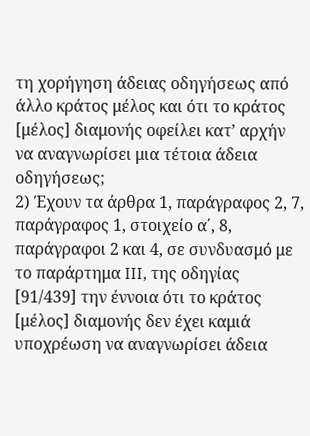τη χορήγηση άδειας οδηγήσεως από άλλο κράτος μέλος και ότι το κράτος [μέλος] διαμονής οφείλει κατ’ αρχήν να αναγνωρίσει μια τέτοια άδεια οδηγήσεως;
2) Έχουν τα άρθρα 1, παράγραφος 2, 7, παράγραφος 1, στοιχείο α΄, 8, παράγραφοι 2 και 4, σε συνδυασμό με το παράρτημα III, της οδηγίας [91/439] την έννοια ότι το κράτος [μέλος] διαμονής δεν έχει καμιά υποχρέωση να αναγνωρίσει άδεια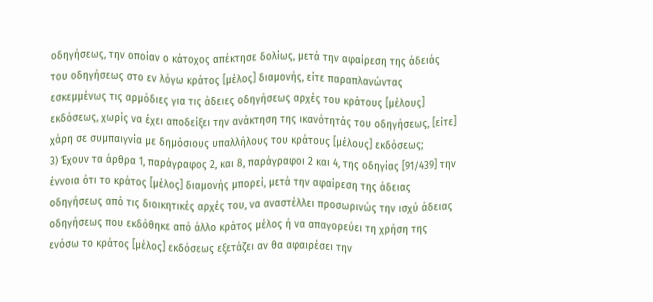οδηγήσεως, την οποίαν ο κάτοχος απέκτησε δολίως, μετά την αφαίρεση της άδειάς του οδηγήσεως στο εν λόγω κράτος [μέλος] διαμονής, είτε παραπλανώντας εσκεμμένως τις αρμόδιες για τις άδειες οδηγήσεως αρχές του κράτους [μέλους] εκδόσεως, χωρίς να έχει αποδείξει την ανάκτηση της ικανότητάς του οδηγήσεως, [είτε] χάρη σε συμπαιγνία με δημόσιους υπαλλήλους του κράτους [μέλους] εκδόσεως;
3) Έχουν τα άρθρα 1, παράγραφος 2, και 8, παράγραφοι 2 και 4, της οδηγίας [91/439] την έννοια ότι το κράτος [μέλος] διαμονής μπορεί, μετά την αφαίρεση της άδειας οδηγήσεως από τις διοικητικές αρχές του, να αναστέλλει προσωρινώς την ισχύ άδειας οδηγήσεως που εκδόθηκε από άλλο κράτος μέλος ή να απαγορεύει τη χρήση της ενόσω το κράτος [μέλος] εκδόσεως εξετάζει αν θα αφαιρέσει την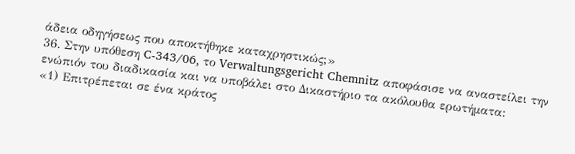άδεια οδηγήσεως που αποκτήθηκε καταχρηστικώς;»
36. Στην υπόθεση C‑343/06, το Verwaltungsgericht Chemnitz αποφάσισε να αναστείλει την ενώπιόν του διαδικασία και να υποβάλει στο Δικαστήριο τα ακόλουθα ερωτήματα:
«1) Επιτρέπεται σε ένα κράτος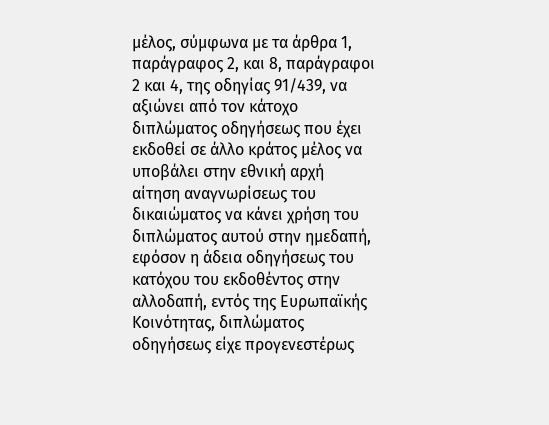μέλος, σύμφωνα με τα άρθρα 1, παράγραφος 2, και 8, παράγραφοι 2 και 4, της οδηγίας 91/439, να αξιώνει από τον κάτοχο διπλώματος οδηγήσεως που έχει εκδοθεί σε άλλο κράτος μέλος να υποβάλει στην εθνική αρχή αίτηση αναγνωρίσεως του δικαιώματος να κάνει χρήση του διπλώματος αυτού στην ημεδαπή, εφόσον η άδεια οδηγήσεως του κατόχου του εκδοθέντος στην αλλοδαπή, εντός της Ευρωπαϊκής Κοινότητας, διπλώματος οδηγήσεως είχε προγενεστέρως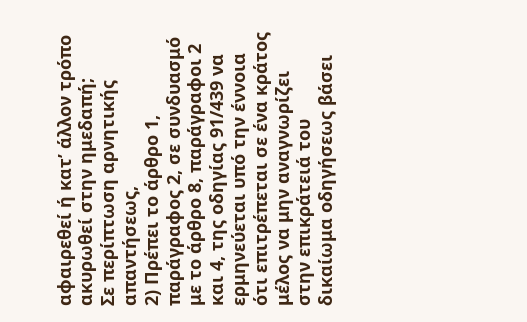αφαιρεθεί ή κατ’ άλλον τρόπο ακυρωθεί στην ημεδαπή;
Σε περίπτωση αρνητικής απαντήσεως,
2) Πρέπει το άρθρο 1, παράγραφος 2, σε συνδυασμό με το άρθρο 8, παράγραφοι 2 και 4, της οδηγίας 91/439 να ερμηνεύεται υπό την έννοια ότι επιτρέπεται σε ένα κράτος μέλος να μην αναγνωρίζει στην επικράτειά του δικαίωμα οδηγήσεως βάσει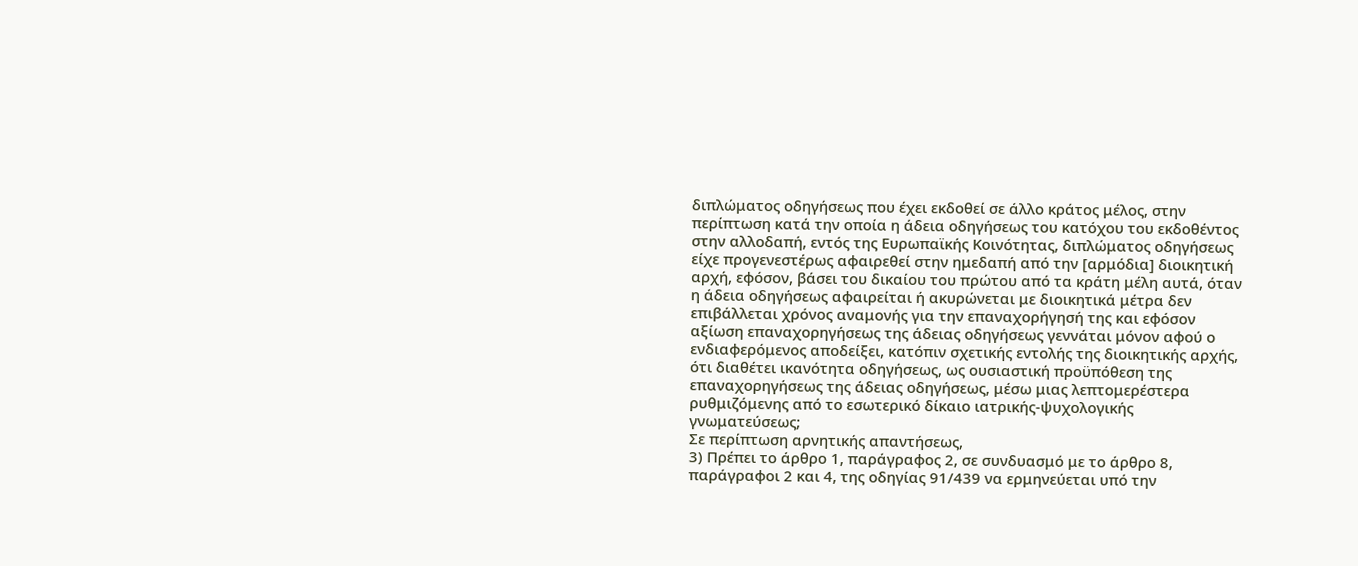διπλώματος οδηγήσεως που έχει εκδοθεί σε άλλο κράτος μέλος, στην περίπτωση κατά την οποία η άδεια οδηγήσεως του κατόχου του εκδοθέντος στην αλλοδαπή, εντός της Ευρωπαϊκής Κοινότητας, διπλώματος οδηγήσεως είχε προγενεστέρως αφαιρεθεί στην ημεδαπή από την [αρμόδια] διοικητική αρχή, εφόσον, βάσει του δικαίου του πρώτου από τα κράτη μέλη αυτά, όταν η άδεια οδηγήσεως αφαιρείται ή ακυρώνεται με διοικητικά μέτρα δεν επιβάλλεται χρόνος αναμονής για την επαναχορήγησή της και εφόσον αξίωση επαναχορηγήσεως της άδειας οδηγήσεως γεννάται μόνον αφού ο ενδιαφερόμενος αποδείξει, κατόπιν σχετικής εντολής της διοικητικής αρχής, ότι διαθέτει ικανότητα οδηγήσεως, ως ουσιαστική προϋπόθεση της επαναχορηγήσεως της άδειας οδηγήσεως, μέσω μιας λεπτομερέστερα ρυθμιζόμενης από το εσωτερικό δίκαιο ιατρικής-ψυχολογικής γνωματεύσεως;
Σε περίπτωση αρνητικής απαντήσεως,
3) Πρέπει το άρθρο 1, παράγραφος 2, σε συνδυασμό με το άρθρο 8, παράγραφοι 2 και 4, της οδηγίας 91/439 να ερμηνεύεται υπό την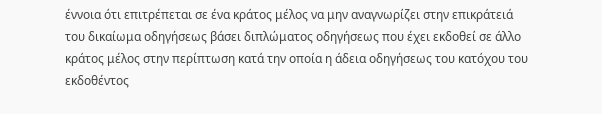έννοια ότι επιτρέπεται σε ένα κράτος μέλος να μην αναγνωρίζει στην επικράτειά του δικαίωμα οδηγήσεως βάσει διπλώματος οδηγήσεως που έχει εκδοθεί σε άλλο κράτος μέλος στην περίπτωση κατά την οποία η άδεια οδηγήσεως του κατόχου του εκδοθέντος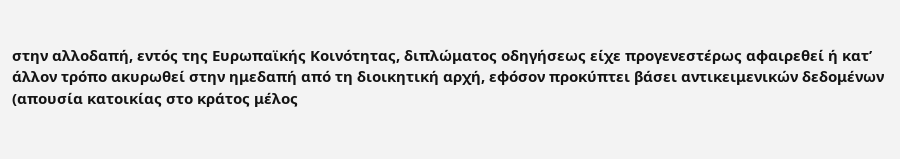στην αλλοδαπή, εντός της Ευρωπαϊκής Κοινότητας, διπλώματος οδηγήσεως είχε προγενεστέρως αφαιρεθεί ή κατ’ άλλον τρόπο ακυρωθεί στην ημεδαπή από τη διοικητική αρχή, εφόσον προκύπτει βάσει αντικειμενικών δεδομένων (απουσία κατοικίας στο κράτος μέλος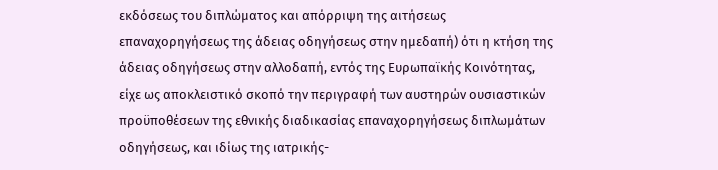εκδόσεως του διπλώματος και απόρριψη της αιτήσεως επαναχορηγήσεως της άδειας οδηγήσεως στην ημεδαπή) ότι η κτήση της άδειας οδηγήσεως στην αλλοδαπή, εντός της Ευρωπαϊκής Κοινότητας, είχε ως αποκλειστικό σκοπό την περιγραφή των αυστηρών ουσιαστικών προϋποθέσεων της εθνικής διαδικασίας επαναχορηγήσεως διπλωμάτων οδηγήσεως, και ιδίως της ιατρικής-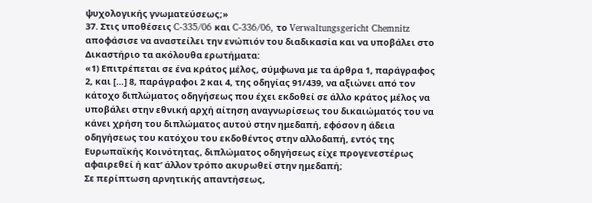ψυχολογικής γνωματεύσεως;»
37. Στις υποθέσεις C‑335/06 και C‑336/06, το Verwaltungsgericht Chemnitz αποφάσισε να αναστείλει την ενώπιόν του διαδικασία και να υποβάλει στο Δικαστήριο τα ακόλουθα ερωτήματα:
«1) Επιτρέπεται σε ένα κράτος μέλος, σύμφωνα με τα άρθρα 1, παράγραφος 2, και […] 8, παράγραφοι 2 και 4, της οδηγίας 91/439, να αξιώνει από τον κάτοχο διπλώματος οδηγήσεως που έχει εκδοθεί σε άλλο κράτος μέλος να υποβάλει στην εθνική αρχή αίτηση αναγνωρίσεως του δικαιώματός του να κάνει χρήση του διπλώματος αυτού στην ημεδαπή, εφόσον η άδεια οδηγήσεως του κατόχου του εκδοθέντος στην αλλοδαπή, εντός της Ευρωπαϊκής Κοινότητας, διπλώματος οδηγήσεως είχε προγενεστέρως αφαιρεθεί ή κατ’ άλλον τρόπο ακυρωθεί στην ημεδαπή;
Σε περίπτωση αρνητικής απαντήσεως,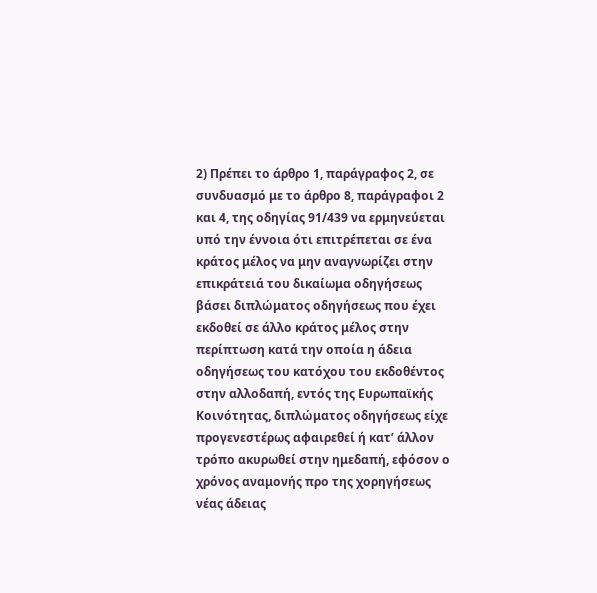2) Πρέπει το άρθρο 1, παράγραφος 2, σε συνδυασμό με το άρθρο 8, παράγραφοι 2 και 4, της οδηγίας 91/439 να ερμηνεύεται υπό την έννοια ότι επιτρέπεται σε ένα κράτος μέλος να μην αναγνωρίζει στην επικράτειά του δικαίωμα οδηγήσεως βάσει διπλώματος οδηγήσεως που έχει εκδοθεί σε άλλο κράτος μέλος στην περίπτωση κατά την οποία η άδεια οδηγήσεως του κατόχου του εκδοθέντος στην αλλοδαπή, εντός της Ευρωπαϊκής Κοινότητας, διπλώματος οδηγήσεως είχε προγενεστέρως αφαιρεθεί ή κατ’ άλλον τρόπο ακυρωθεί στην ημεδαπή, εφόσον ο χρόνος αναμονής προ της χορηγήσεως νέας άδειας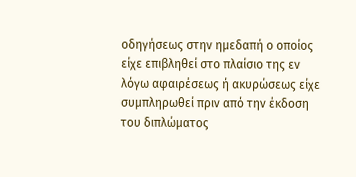οδηγήσεως στην ημεδαπή ο οποίος είχε επιβληθεί στο πλαίσιο της εν λόγω αφαιρέσεως ή ακυρώσεως είχε συμπληρωθεί πριν από την έκδοση του διπλώματος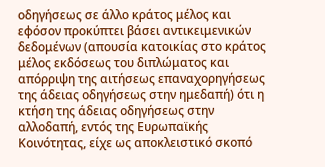οδηγήσεως σε άλλο κράτος μέλος και εφόσον προκύπτει βάσει αντικειμενικών δεδομένων (απουσία κατοικίας στο κράτος μέλος εκδόσεως του διπλώματος και απόρριψη της αιτήσεως επαναχορηγήσεως της άδειας οδηγήσεως στην ημεδαπή) ότι η κτήση της άδειας οδηγήσεως στην αλλοδαπή, εντός της Ευρωπαϊκής Κοινότητας, είχε ως αποκλειστικό σκοπό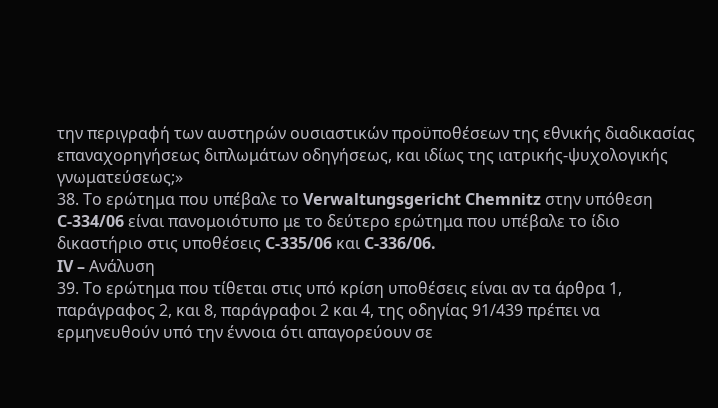την περιγραφή των αυστηρών ουσιαστικών προϋποθέσεων της εθνικής διαδικασίας επαναχορηγήσεως διπλωμάτων οδηγήσεως, και ιδίως της ιατρικής-ψυχολογικής γνωματεύσεως;»
38. Το ερώτημα που υπέβαλε το Verwaltungsgericht Chemnitz στην υπόθεση C‑334/06 είναι πανομοιότυπο με το δεύτερο ερώτημα που υπέβαλε το ίδιο δικαστήριο στις υποθέσεις C‑335/06 και C‑336/06.
IV – Ανάλυση
39. Το ερώτημα που τίθεται στις υπό κρίση υποθέσεις είναι αν τα άρθρα 1, παράγραφος 2, και 8, παράγραφοι 2 και 4, της οδηγίας 91/439 πρέπει να ερμηνευθούν υπό την έννοια ότι απαγορεύουν σε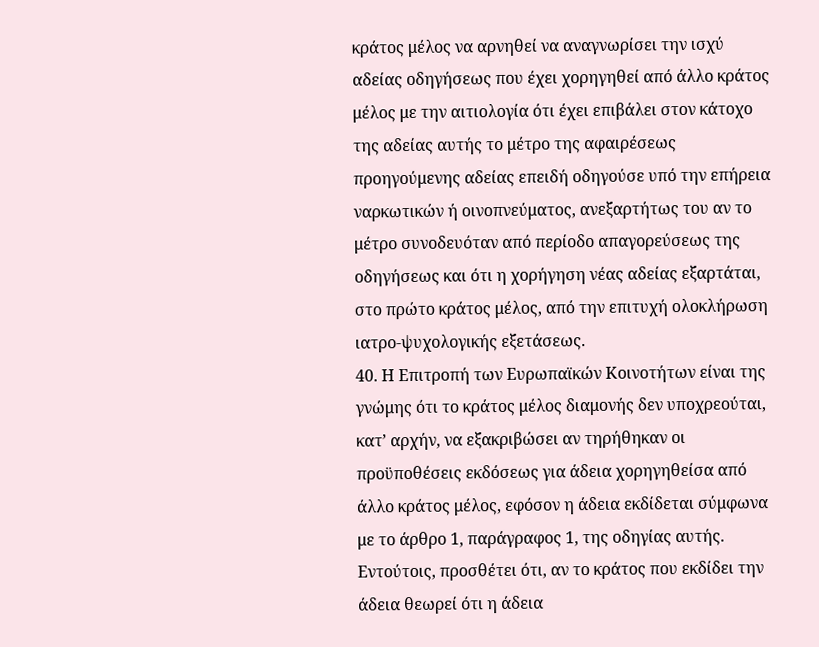κράτος μέλος να αρνηθεί να αναγνωρίσει την ισχύ αδείας οδηγήσεως που έχει χορηγηθεί από άλλο κράτος μέλος με την αιτιολογία ότι έχει επιβάλει στον κάτοχο της αδείας αυτής το μέτρο της αφαιρέσεως προηγούμενης αδείας επειδή οδηγούσε υπό την επήρεια ναρκωτικών ή οινοπνεύματος, ανεξαρτήτως του αν το μέτρο συνοδευόταν από περίοδο απαγορεύσεως της οδηγήσεως και ότι η χορήγηση νέας αδείας εξαρτάται, στο πρώτο κράτος μέλος, από την επιτυχή ολοκλήρωση ιατρο-ψυχολογικής εξετάσεως.
40. Η Επιτροπή των Ευρωπαϊκών Κοινοτήτων είναι της γνώμης ότι το κράτος μέλος διαμονής δεν υποχρεούται, κατ’ αρχήν, να εξακριβώσει αν τηρήθηκαν οι προϋποθέσεις εκδόσεως για άδεια χορηγηθείσα από άλλο κράτος μέλος, εφόσον η άδεια εκδίδεται σύμφωνα με το άρθρο 1, παράγραφος 1, της οδηγίας αυτής. Εντούτοις, προσθέτει ότι, αν το κράτος που εκδίδει την άδεια θεωρεί ότι η άδεια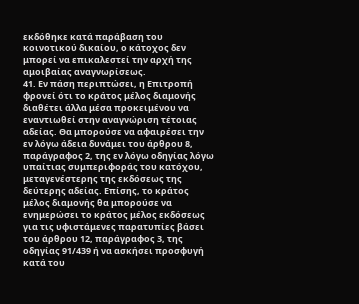εκδόθηκε κατά παράβαση του κοινοτικού δικαίου, ο κάτοχος δεν μπορεί να επικαλεστεί την αρχή της αμοιβαίας αναγνωρίσεως.
41. Εν πάση περιπτώσει, η Επιτροπή φρονεί ότι το κράτος μέλος διαμονής διαθέτει άλλα μέσα προκειμένου να εναντιωθεί στην αναγνώριση τέτοιας αδείας. Θα μπορούσε να αφαιρέσει την εν λόγω άδεια δυνάμει του άρθρου 8, παράγραφος 2, της εν λόγω οδηγίας λόγω υπαίτιας συμπεριφοράς του κατόχου, μεταγενέστερης της εκδόσεως της δεύτερης αδείας. Επίσης, το κράτος μέλος διαμονής θα μπορούσε να ενημερώσει το κράτος μέλος εκδόσεως για τις υφιστάμενες παρατυπίες βάσει του άρθρου 12, παράγραφος 3, της οδηγίας 91/439 ή να ασκήσει προσφυγή κατά του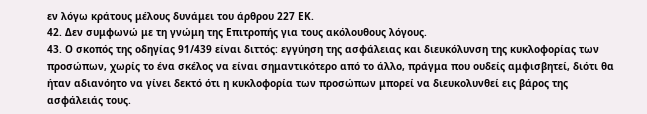εν λόγω κράτους μέλους δυνάμει του άρθρου 227 ΕΚ.
42. Δεν συμφωνώ με τη γνώμη της Επιτροπής για τους ακόλουθους λόγους.
43. Ο σκοπός της οδηγίας 91/439 είναι διττός: εγγύηση της ασφάλειας και διευκόλυνση της κυκλοφορίας των προσώπων, χωρίς το ένα σκέλος να είναι σημαντικότερο από το άλλο, πράγμα που ουδείς αμφισβητεί, διότι θα ήταν αδιανόητο να γίνει δεκτό ότι η κυκλοφορία των προσώπων μπορεί να διευκολυνθεί εις βάρος της ασφάλειάς τους.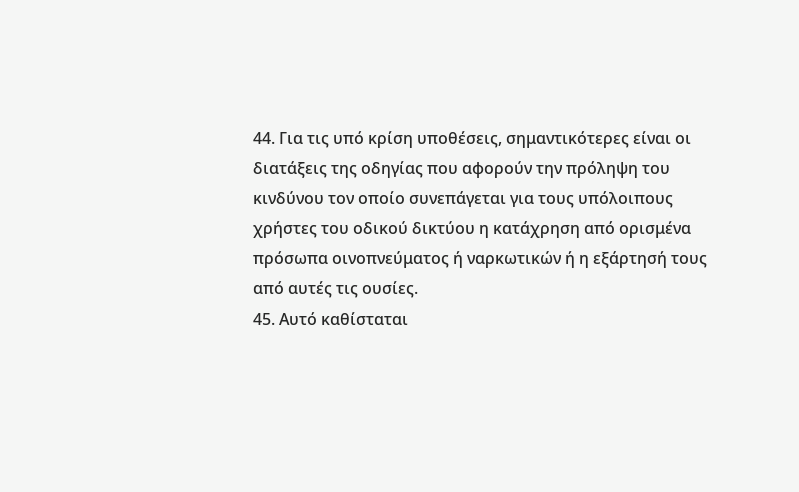44. Για τις υπό κρίση υποθέσεις, σημαντικότερες είναι οι διατάξεις της οδηγίας που αφορούν την πρόληψη του κινδύνου τον οποίο συνεπάγεται για τους υπόλοιπους χρήστες του οδικού δικτύου η κατάχρηση από ορισμένα πρόσωπα οινοπνεύματος ή ναρκωτικών ή η εξάρτησή τους από αυτές τις ουσίες.
45. Αυτό καθίσταται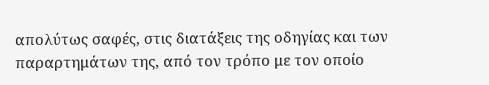απολύτως σαφές, στις διατάξεις της οδηγίας και των παραρτημάτων της, από τον τρόπο με τον οποίο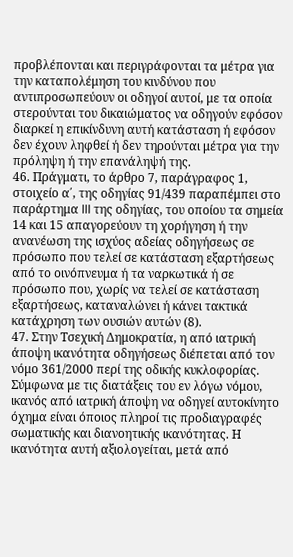προβλέπονται και περιγράφονται τα μέτρα για την καταπολέμηση του κινδύνου που αντιπροσωπεύουν οι οδηγοί αυτοί, με τα οποία στερούνται του δικαιώματος να οδηγούν εφόσον διαρκεί η επικίνδυνη αυτή κατάσταση ή εφόσον δεν έχουν ληφθεί ή δεν τηρούνται μέτρα για την πρόληψη ή την επανάληψή της.
46. Πράγματι, το άρθρο 7, παράγραφος 1, στοιχείο α΄, της οδηγίας 91/439 παραπέμπει στο παράρτημα III της οδηγίας, του οποίου τα σημεία 14 και 15 απαγορεύουν τη χορήγηση ή την ανανέωση της ισχύος αδείας οδηγήσεως σε πρόσωπο που τελεί σε κατάσταση εξαρτήσεως από το οινόπνευμα ή τα ναρκωτικά ή σε πρόσωπο που, χωρίς να τελεί σε κατάσταση εξαρτήσεως, καταναλώνει ή κάνει τακτικά κατάχρηση των ουσιών αυτών (8).
47. Στην Τσεχική Δημοκρατία, η από ιατρική άποψη ικανότητα οδηγήσεως διέπεται από τον νόμο 361/2000 περί της οδικής κυκλοφορίας. Σύμφωνα με τις διατάξεις του εν λόγω νόμου, ικανός από ιατρική άποψη να οδηγεί αυτοκίνητο όχημα είναι όποιος πληροί τις προδιαγραφές σωματικής και διανοητικής ικανότητας. Η ικανότητα αυτή αξιολογείται, μετά από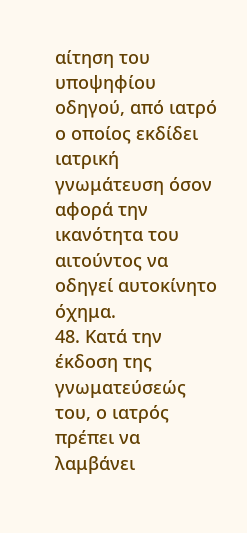αίτηση του υποψηφίου οδηγού, από ιατρό ο οποίος εκδίδει ιατρική γνωμάτευση όσον αφορά την ικανότητα του αιτούντος να οδηγεί αυτοκίνητο όχημα.
48. Κατά την έκδοση της γνωματεύσεώς του, ο ιατρός πρέπει να λαμβάνει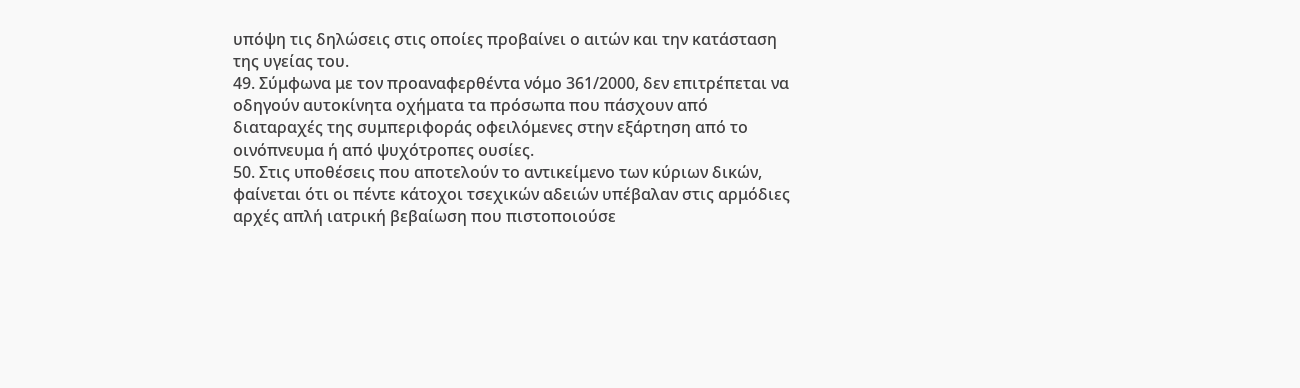υπόψη τις δηλώσεις στις οποίες προβαίνει ο αιτών και την κατάσταση της υγείας του.
49. Σύμφωνα με τον προαναφερθέντα νόμο 361/2000, δεν επιτρέπεται να οδηγούν αυτοκίνητα οχήματα τα πρόσωπα που πάσχουν από διαταραχές της συμπεριφοράς οφειλόμενες στην εξάρτηση από το οινόπνευμα ή από ψυχότροπες ουσίες.
50. Στις υποθέσεις που αποτελούν το αντικείμενο των κύριων δικών, φαίνεται ότι οι πέντε κάτοχοι τσεχικών αδειών υπέβαλαν στις αρμόδιες αρχές απλή ιατρική βεβαίωση που πιστοποιούσε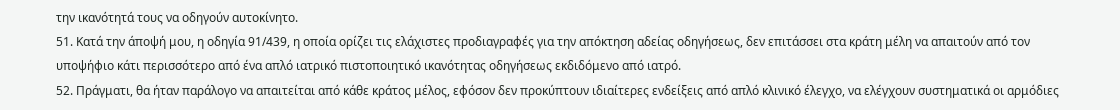την ικανότητά τους να οδηγούν αυτοκίνητο.
51. Κατά την άποψή μου, η οδηγία 91/439, η οποία ορίζει τις ελάχιστες προδιαγραφές για την απόκτηση αδείας οδηγήσεως, δεν επιτάσσει στα κράτη μέλη να απαιτούν από τον υποψήφιο κάτι περισσότερο από ένα απλό ιατρικό πιστοποιητικό ικανότητας οδηγήσεως εκδιδόμενο από ιατρό.
52. Πράγματι, θα ήταν παράλογο να απαιτείται από κάθε κράτος μέλος, εφόσον δεν προκύπτουν ιδιαίτερες ενδείξεις από απλό κλινικό έλεγχο, να ελέγχουν συστηματικά οι αρμόδιες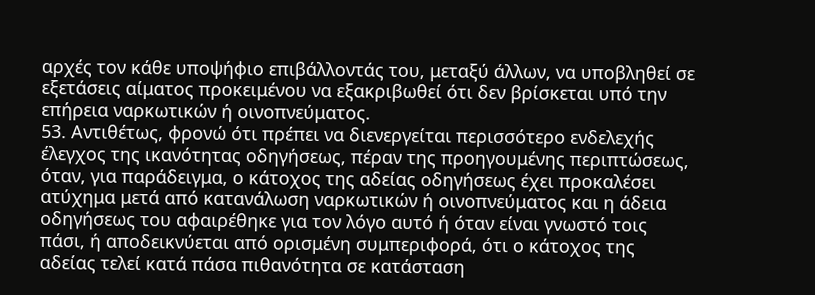αρχές τον κάθε υποψήφιο επιβάλλοντάς του, μεταξύ άλλων, να υποβληθεί σε εξετάσεις αίματος προκειμένου να εξακριβωθεί ότι δεν βρίσκεται υπό την επήρεια ναρκωτικών ή οινοπνεύματος.
53. Αντιθέτως, φρονώ ότι πρέπει να διενεργείται περισσότερο ενδελεχής έλεγχος της ικανότητας οδηγήσεως, πέραν της προηγουμένης περιπτώσεως, όταν, για παράδειγμα, ο κάτοχος της αδείας οδηγήσεως έχει προκαλέσει ατύχημα μετά από κατανάλωση ναρκωτικών ή οινοπνεύματος και η άδεια οδηγήσεως του αφαιρέθηκε για τον λόγο αυτό ή όταν είναι γνωστό τοις πάσι, ή αποδεικνύεται από ορισμένη συμπεριφορά, ότι ο κάτοχος της αδείας τελεί κατά πάσα πιθανότητα σε κατάσταση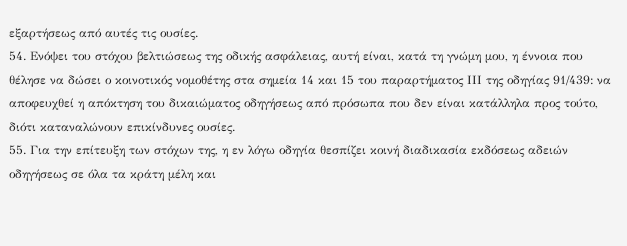εξαρτήσεως από αυτές τις ουσίες.
54. Ενόψει του στόχου βελτιώσεως της οδικής ασφάλειας, αυτή είναι, κατά τη γνώμη μου, η έννοια που θέλησε να δώσει ο κοινοτικός νομοθέτης στα σημεία 14 και 15 του παραρτήματος ΙΙΙ της οδηγίας 91/439: να αποφευχθεί η απόκτηση του δικαιώματος οδηγήσεως από πρόσωπα που δεν είναι κατάλληλα προς τούτο, διότι καταναλώνουν επικίνδυνες ουσίες.
55. Για την επίτευξη των στόχων της, η εν λόγω οδηγία θεσπίζει κοινή διαδικασία εκδόσεως αδειών οδηγήσεως σε όλα τα κράτη μέλη και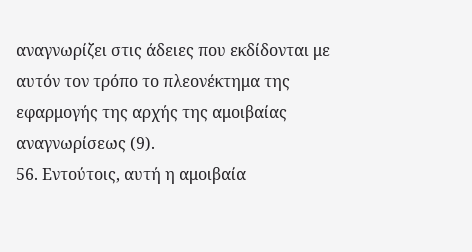αναγνωρίζει στις άδειες που εκδίδονται με αυτόν τον τρόπο το πλεονέκτημα της εφαρμογής της αρχής της αμοιβαίας αναγνωρίσεως (9).
56. Εντούτοις, αυτή η αμοιβαία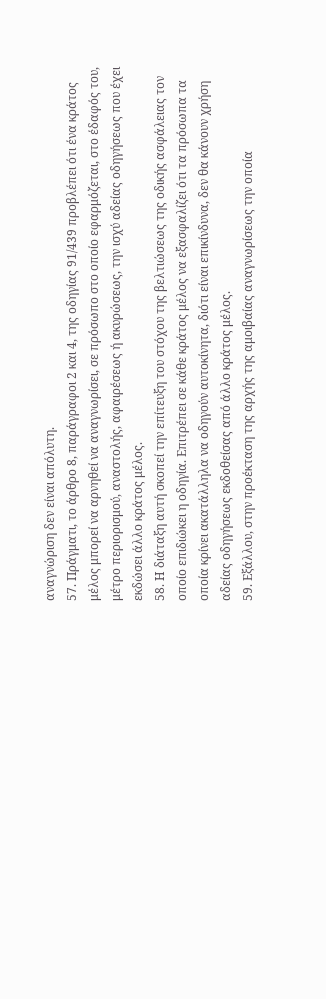αναγνώριση δεν είναι απόλυτη.
57. Πράγματι, το άρθρο 8, παράγραφοι 2 και 4, της οδηγίας 91/439 προβλέπει ότι ένα κράτος μέλος μπορεί να αρνηθεί να αναγνωρίσει, σε πρόσωπο στο οποίο εφαρμόζεται, στο έδαφός του, μέτρο περιορισμού, αναστολής, αφαιρέσεως ή ακυρώσεως, την ισχύ αδείας οδηγήσεως που έχει εκδώσει άλλο κράτος μέλος.
58. Η διάταξη αυτή σκοπεί την επίτευξη του στόχου της βελτιώσεως της οδικής ασφάλειας τον οποίο επιδιώκει η οδηγία. Επιτρέπει σε κάθε κράτος μέλος να εξασφαλίζει ότι τα πρόσωπα τα οποία κρίνει ακατάλληλα να οδηγούν αυτοκίνητα, διότι είναι επικίνδυνα, δεν θα κάνουν χρήση αδείας οδηγήσεως εκδοθείσας από άλλο κράτος μέλος.
59. Εξάλλου, στην προέκταση της αρχής της αμοιβαίας αναγνωρίσεως την οποία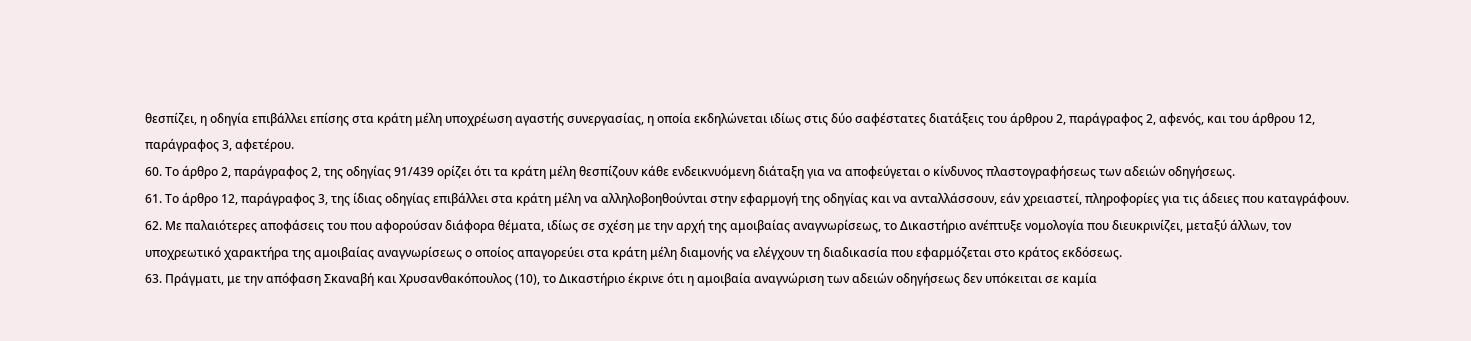θεσπίζει, η οδηγία επιβάλλει επίσης στα κράτη μέλη υποχρέωση αγαστής συνεργασίας, η οποία εκδηλώνεται ιδίως στις δύο σαφέστατες διατάξεις του άρθρου 2, παράγραφος 2, αφενός, και του άρθρου 12, παράγραφος 3, αφετέρου.
60. Το άρθρο 2, παράγραφος 2, της οδηγίας 91/439 ορίζει ότι τα κράτη μέλη θεσπίζουν κάθε ενδεικνυόμενη διάταξη για να αποφεύγεται ο κίνδυνος πλαστογραφήσεως των αδειών οδηγήσεως.
61. Το άρθρο 12, παράγραφος 3, της ίδιας οδηγίας επιβάλλει στα κράτη μέλη να αλληλοβοηθούνται στην εφαρμογή της οδηγίας και να ανταλλάσσουν, εάν χρειαστεί, πληροφορίες για τις άδειες που καταγράφουν.
62. Με παλαιότερες αποφάσεις του που αφορούσαν διάφορα θέματα, ιδίως σε σχέση με την αρχή της αμοιβαίας αναγνωρίσεως, το Δικαστήριο ανέπτυξε νομολογία που διευκρινίζει, μεταξύ άλλων, τον υποχρεωτικό χαρακτήρα της αμοιβαίας αναγνωρίσεως ο οποίος απαγορεύει στα κράτη μέλη διαμονής να ελέγχουν τη διαδικασία που εφαρμόζεται στο κράτος εκδόσεως.
63. Πράγματι, με την απόφαση Σκαναβή και Χρυσανθακόπουλος (10), το Δικαστήριο έκρινε ότι η αμοιβαία αναγνώριση των αδειών οδηγήσεως δεν υπόκειται σε καμία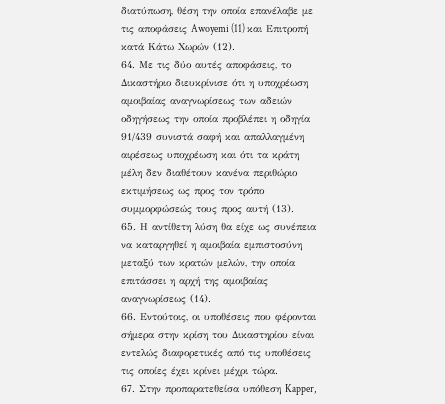διατύπωση, θέση την οποία επανέλαβε με τις αποφάσεις Awoyemi (11) και Επιτροπή κατά Κάτω Χωρών (12).
64. Με τις δύο αυτές αποφάσεις, το Δικαστήριο διευκρίνισε ότι η υποχρέωση αμοιβαίας αναγνωρίσεως των αδειών οδηγήσεως την οποία προβλέπει η οδηγία 91/439 συνιστά σαφή και απαλλαγμένη αιρέσεως υποχρέωση και ότι τα κράτη μέλη δεν διαθέτουν κανένα περιθώριο εκτιμήσεως ως προς τον τρόπο συμμορφώσεώς τους προς αυτή (13).
65. Η αντίθετη λύση θα είχε ως συνέπεια να καταργηθεί η αμοιβαία εμπιστοσύνη μεταξύ των κρατών μελών, την οποία επιτάσσει η αρχή της αμοιβαίας αναγνωρίσεως (14).
66. Εντούτοις, οι υποθέσεις που φέρονται σήμερα στην κρίση του Δικαστηρίου είναι εντελώς διαφορετικές από τις υποθέσεις τις οποίες έχει κρίνει μέχρι τώρα.
67. Στην προπαρατεθείσα υπόθεση Kapper,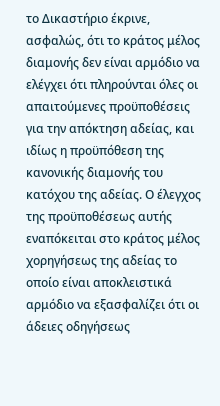το Δικαστήριο έκρινε, ασφαλώς, ότι το κράτος μέλος διαμονής δεν είναι αρμόδιο να ελέγχει ότι πληρούνται όλες οι απαιτούμενες προϋποθέσεις για την απόκτηση αδείας, και ιδίως η προϋπόθεση της κανονικής διαμονής του κατόχου της αδείας. Ο έλεγχος της προϋποθέσεως αυτής εναπόκειται στο κράτος μέλος χορηγήσεως της αδείας το οποίο είναι αποκλειστικά αρμόδιο να εξασφαλίζει ότι οι άδειες οδηγήσεως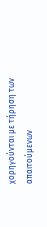χορηγούνται με τήρηση των απαιτούμενων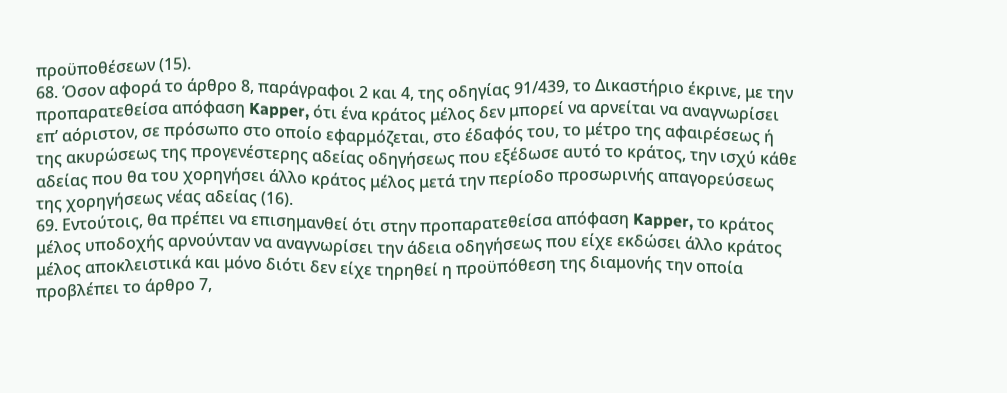προϋποθέσεων (15).
68. Όσον αφορά το άρθρο 8, παράγραφοι 2 και 4, της οδηγίας 91/439, το Δικαστήριο έκρινε, με την προπαρατεθείσα απόφαση Kapper, ότι ένα κράτος μέλος δεν μπορεί να αρνείται να αναγνωρίσει επ’ αόριστον, σε πρόσωπο στο οποίο εφαρμόζεται, στο έδαφός του, το μέτρο της αφαιρέσεως ή της ακυρώσεως της προγενέστερης αδείας οδηγήσεως που εξέδωσε αυτό το κράτος, την ισχύ κάθε αδείας που θα του χορηγήσει άλλο κράτος μέλος μετά την περίοδο προσωρινής απαγορεύσεως της χορηγήσεως νέας αδείας (16).
69. Εντούτοις, θα πρέπει να επισημανθεί ότι στην προπαρατεθείσα απόφαση Kapper, το κράτος μέλος υποδοχής αρνούνταν να αναγνωρίσει την άδεια οδηγήσεως που είχε εκδώσει άλλο κράτος μέλος αποκλειστικά και μόνο διότι δεν είχε τηρηθεί η προϋπόθεση της διαμονής την οποία προβλέπει το άρθρο 7,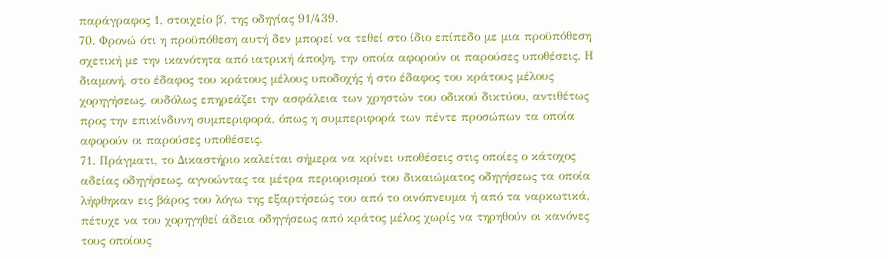παράγραφος 1, στοιχείο β΄, της οδηγίας 91/439.
70. Φρονώ ότι η προϋπόθεση αυτή δεν μπορεί να τεθεί στο ίδιο επίπεδο με μια προϋπόθεση σχετική με την ικανότητα από ιατρική άποψη, την οποία αφορούν οι παρούσες υποθέσεις. Η διαμονή, στο έδαφος του κράτους μέλους υποδοχής ή στο έδαφος του κράτους μέλους χορηγήσεως, ουδόλως επηρεάζει την ασφάλεια των χρηστών του οδικού δικτύου, αντιθέτως προς την επικίνδυνη συμπεριφορά, όπως η συμπεριφορά των πέντε προσώπων τα οποία αφορούν οι παρούσες υποθέσεις.
71. Πράγματι, το Δικαστήριο καλείται σήμερα να κρίνει υποθέσεις στις οποίες ο κάτοχος αδείας οδηγήσεως, αγνοώντας τα μέτρα περιορισμού του δικαιώματος οδηγήσεως τα οποία λήφθηκαν εις βάρος του λόγω της εξαρτήσεώς του από το οινόπνευμα ή από τα ναρκωτικά, πέτυχε να του χορηγηθεί άδεια οδηγήσεως από κράτος μέλος χωρίς να τηρηθούν οι κανόνες τους οποίους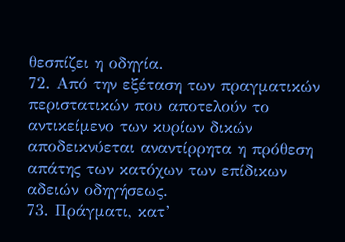θεσπίζει η οδηγία.
72. Από την εξέταση των πραγματικών περιστατικών που αποτελούν το αντικείμενο των κυρίων δικών αποδεικνύεται αναντίρρητα η πρόθεση απάτης των κατόχων των επίδικων αδειών οδηγήσεως.
73. Πράγματι, κατ’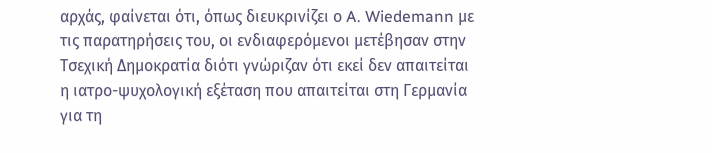αρχάς, φαίνεται ότι, όπως διευκρινίζει ο A. Wiedemann με τις παρατηρήσεις του, οι ενδιαφερόμενοι μετέβησαν στην Τσεχική Δημοκρατία διότι γνώριζαν ότι εκεί δεν απαιτείται η ιατρο-ψυχολογική εξέταση που απαιτείται στη Γερμανία για τη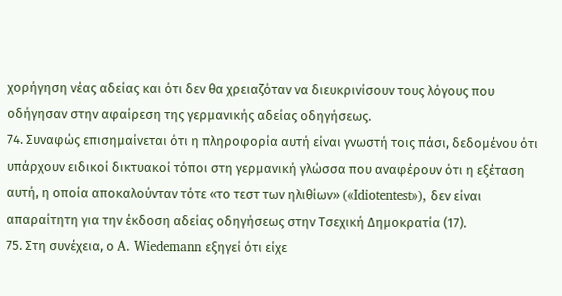χορήγηση νέας αδείας και ότι δεν θα χρειαζόταν να διευκρινίσουν τους λόγους που οδήγησαν στην αφαίρεση της γερμανικής αδείας οδηγήσεως.
74. Συναφώς επισημαίνεται ότι η πληροφορία αυτή είναι γνωστή τοις πάσι, δεδομένου ότι υπάρχουν ειδικοί δικτυακοί τόποι στη γερμανική γλώσσα που αναφέρουν ότι η εξέταση αυτή, η οποία αποκαλούνταν τότε «το τεστ των ηλιθίων» («Idiotentest»), δεν είναι απαραίτητη για την έκδοση αδείας οδηγήσεως στην Τσεχική Δημοκρατία (17).
75. Στη συνέχεια, ο A. Wiedemann εξηγεί ότι είχε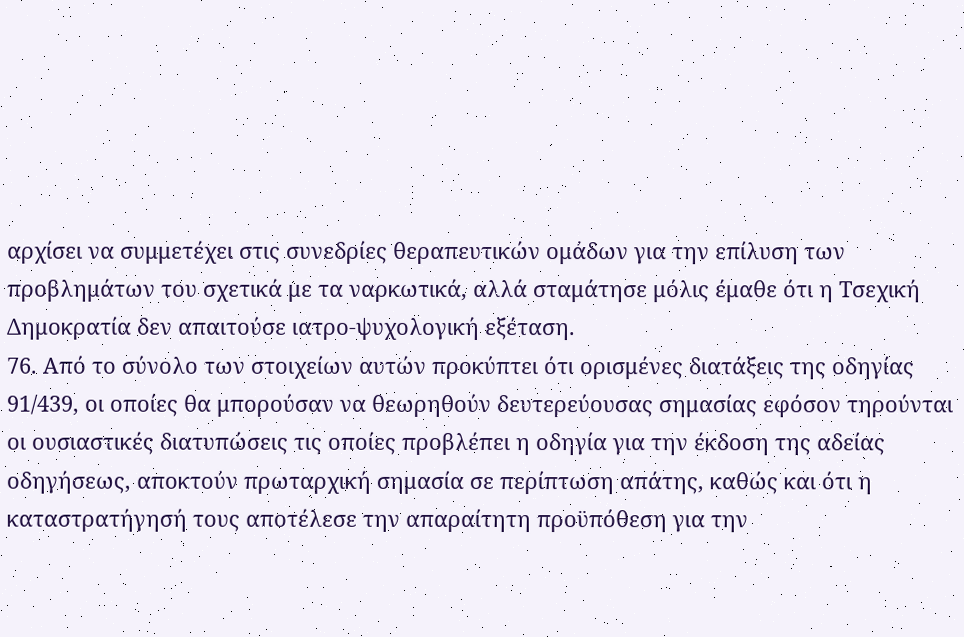αρχίσει να συμμετέχει στις συνεδρίες θεραπευτικών ομάδων για την επίλυση των προβλημάτων του σχετικά με τα ναρκωτικά, αλλά σταμάτησε μόλις έμαθε ότι η Τσεχική Δημοκρατία δεν απαιτούσε ιατρο-ψυχολογική εξέταση.
76. Από το σύνολο των στοιχείων αυτών προκύπτει ότι ορισμένες διατάξεις της οδηγίας 91/439, οι οποίες θα μπορούσαν να θεωρηθούν δευτερεύουσας σημασίας εφόσον τηρούνται οι ουσιαστικές διατυπώσεις τις οποίες προβλέπει η οδηγία για την έκδοση της αδείας οδηγήσεως, αποκτούν πρωταρχική σημασία σε περίπτωση απάτης, καθώς και ότι η καταστρατήγησή τους αποτέλεσε την απαραίτητη προϋπόθεση για την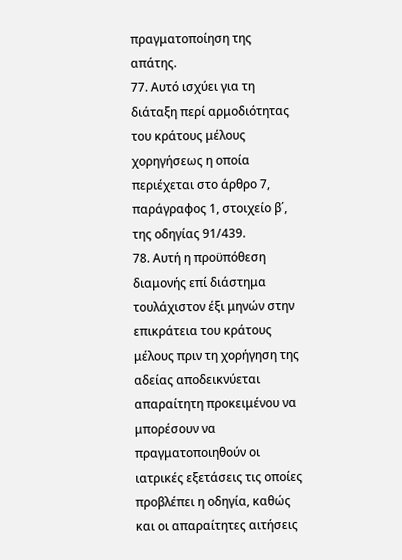πραγματοποίηση της απάτης.
77. Αυτό ισχύει για τη διάταξη περί αρμοδιότητας του κράτους μέλους χορηγήσεως η οποία περιέχεται στο άρθρο 7, παράγραφος 1, στοιχείο β΄, της οδηγίας 91/439.
78. Αυτή η προϋπόθεση διαμονής επί διάστημα τουλάχιστον έξι μηνών στην επικράτεια του κράτους μέλους πριν τη χορήγηση της αδείας αποδεικνύεται απαραίτητη προκειμένου να μπορέσουν να πραγματοποιηθούν οι ιατρικές εξετάσεις τις οποίες προβλέπει η οδηγία, καθώς και οι απαραίτητες αιτήσεις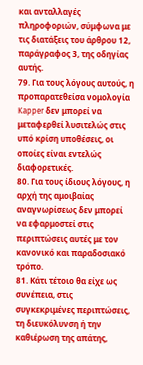και ανταλλαγές πληροφοριών, σύμφωνα με τις διατάξεις του άρθρου 12, παράγραφος 3, της οδηγίας αυτής.
79. Για τους λόγους αυτούς, η προπαρατεθείσα νομολογία Kapper δεν μπορεί να μεταφερθεί λυσιτελώς στις υπό κρίση υποθέσεις, οι οποίες είναι εντελώς διαφορετικές.
80. Για τους ίδιους λόγους, η αρχή της αμοιβαίας αναγνωρίσεως δεν μπορεί να εφαρμοστεί στις περιπτώσεις αυτές με τον κανονικό και παραδοσιακό τρόπο.
81. Κάτι τέτοιο θα είχε ως συνέπεια, στις συγκεκριμένες περιπτώσεις, τη διευκόλυνση ή την καθιέρωση της απάτης,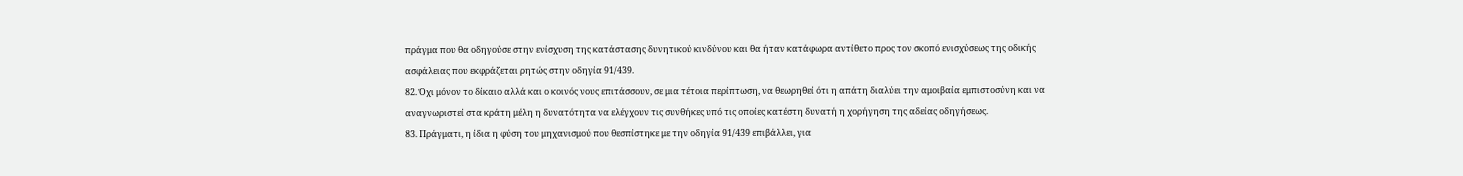πράγμα που θα οδηγούσε στην ενίσχυση της κατάστασης δυνητικού κινδύνου και θα ήταν κατάφωρα αντίθετο προς τον σκοπό ενισχύσεως της οδικής ασφάλειας που εκφράζεται ρητώς στην οδηγία 91/439.
82. Όχι μόνον το δίκαιο αλλά και ο κοινός νους επιτάσσουν, σε μια τέτοια περίπτωση, να θεωρηθεί ότι η απάτη διαλύει την αμοιβαία εμπιστοσύνη και να αναγνωριστεί στα κράτη μέλη η δυνατότητα να ελέγχουν τις συνθήκες υπό τις οποίες κατέστη δυνατή η χορήγηση της αδείας οδηγήσεως.
83. Πράγματι, η ίδια η φύση του μηχανισμού που θεσπίστηκε με την οδηγία 91/439 επιβάλλει, για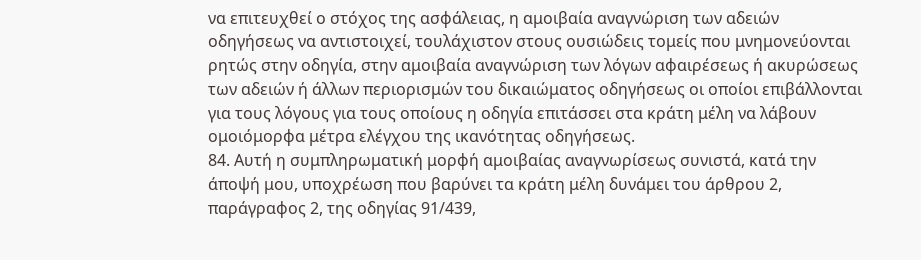να επιτευχθεί ο στόχος της ασφάλειας, η αμοιβαία αναγνώριση των αδειών οδηγήσεως να αντιστοιχεί, τουλάχιστον στους ουσιώδεις τομείς που μνημονεύονται ρητώς στην οδηγία, στην αμοιβαία αναγνώριση των λόγων αφαιρέσεως ή ακυρώσεως των αδειών ή άλλων περιορισμών του δικαιώματος οδηγήσεως οι οποίοι επιβάλλονται για τους λόγους για τους οποίους η οδηγία επιτάσσει στα κράτη μέλη να λάβουν ομοιόμορφα μέτρα ελέγχου της ικανότητας οδηγήσεως.
84. Αυτή η συμπληρωματική μορφή αμοιβαίας αναγνωρίσεως συνιστά, κατά την άποψή μου, υποχρέωση που βαρύνει τα κράτη μέλη δυνάμει του άρθρου 2, παράγραφος 2, της οδηγίας 91/439,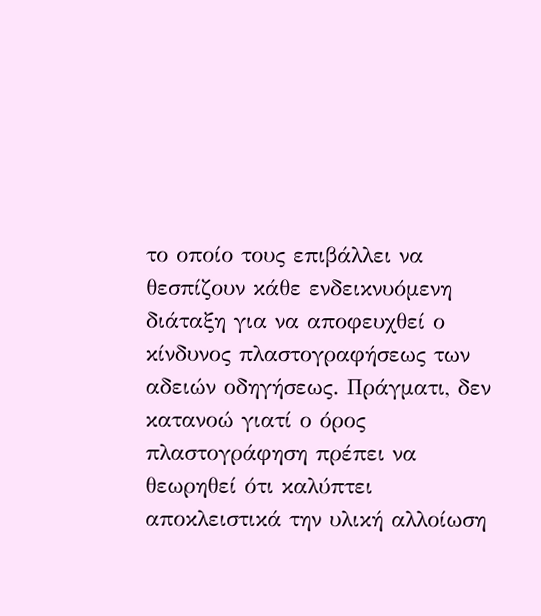το οποίο τους επιβάλλει να θεσπίζουν κάθε ενδεικνυόμενη διάταξη για να αποφευχθεί ο κίνδυνος πλαστογραφήσεως των αδειών οδηγήσεως. Πράγματι, δεν κατανοώ γιατί ο όρος πλαστογράφηση πρέπει να θεωρηθεί ότι καλύπτει αποκλειστικά την υλική αλλοίωση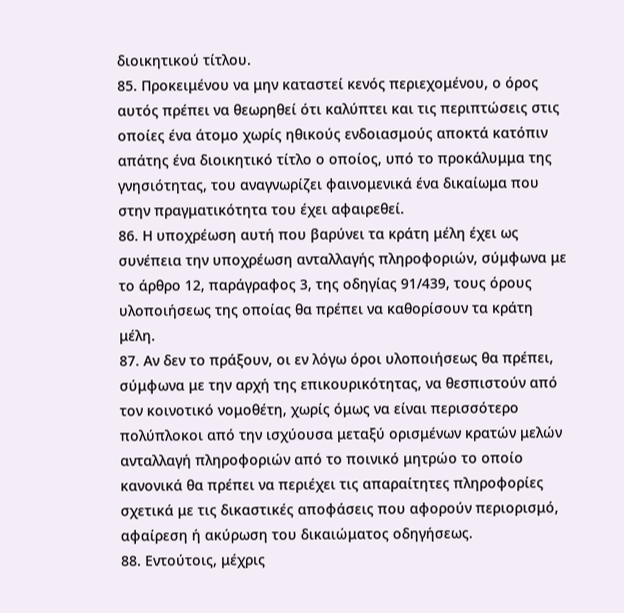διοικητικού τίτλου.
85. Προκειμένου να μην καταστεί κενός περιεχομένου, ο όρος αυτός πρέπει να θεωρηθεί ότι καλύπτει και τις περιπτώσεις στις οποίες ένα άτομο χωρίς ηθικούς ενδοιασμούς αποκτά κατόπιν απάτης ένα διοικητικό τίτλο ο οποίος, υπό το προκάλυμμα της γνησιότητας, του αναγνωρίζει φαινομενικά ένα δικαίωμα που στην πραγματικότητα του έχει αφαιρεθεί.
86. Η υποχρέωση αυτή που βαρύνει τα κράτη μέλη έχει ως συνέπεια την υποχρέωση ανταλλαγής πληροφοριών, σύμφωνα με το άρθρο 12, παράγραφος 3, της οδηγίας 91/439, τους όρους υλοποιήσεως της οποίας θα πρέπει να καθορίσουν τα κράτη μέλη.
87. Αν δεν το πράξουν, οι εν λόγω όροι υλοποιήσεως θα πρέπει, σύμφωνα με την αρχή της επικουρικότητας, να θεσπιστούν από τον κοινοτικό νομοθέτη, χωρίς όμως να είναι περισσότερο πολύπλοκοι από την ισχύουσα μεταξύ ορισμένων κρατών μελών ανταλλαγή πληροφοριών από το ποινικό μητρώο το οποίο κανονικά θα πρέπει να περιέχει τις απαραίτητες πληροφορίες σχετικά με τις δικαστικές αποφάσεις που αφορούν περιορισμό, αφαίρεση ή ακύρωση του δικαιώματος οδηγήσεως.
88. Εντούτοις, μέχρις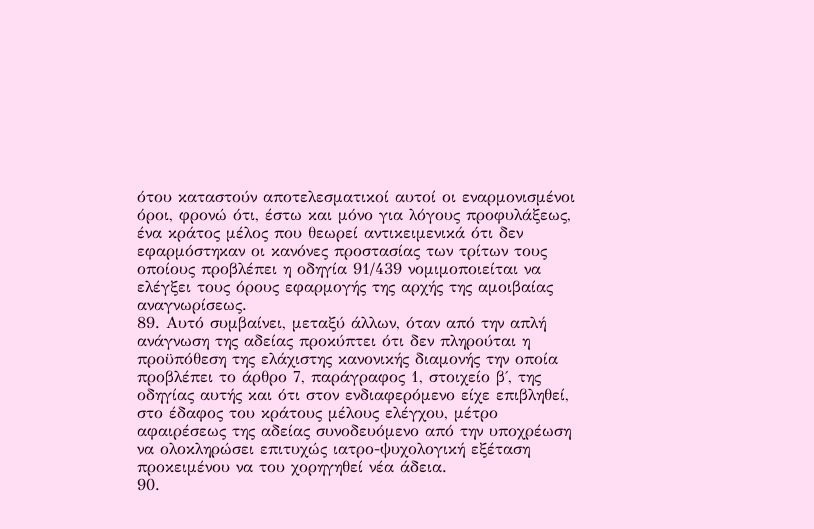ότου καταστούν αποτελεσματικοί αυτοί οι εναρμονισμένοι όροι, φρονώ ότι, έστω και μόνο για λόγους προφυλάξεως, ένα κράτος μέλος που θεωρεί αντικειμενικά ότι δεν εφαρμόστηκαν οι κανόνες προστασίας των τρίτων τους οποίους προβλέπει η οδηγία 91/439 νομιμοποιείται να ελέγξει τους όρους εφαρμογής της αρχής της αμοιβαίας αναγνωρίσεως.
89. Αυτό συμβαίνει, μεταξύ άλλων, όταν από την απλή ανάγνωση της αδείας προκύπτει ότι δεν πληρούται η προϋπόθεση της ελάχιστης κανονικής διαμονής την οποία προβλέπει το άρθρο 7, παράγραφος 1, στοιχείο β΄, της οδηγίας αυτής και ότι στον ενδιαφερόμενο είχε επιβληθεί, στο έδαφος του κράτους μέλους ελέγχου, μέτρο αφαιρέσεως της αδείας συνοδευόμενο από την υποχρέωση να ολοκληρώσει επιτυχώς ιατρο-ψυχολογική εξέταση προκειμένου να του χορηγηθεί νέα άδεια.
90.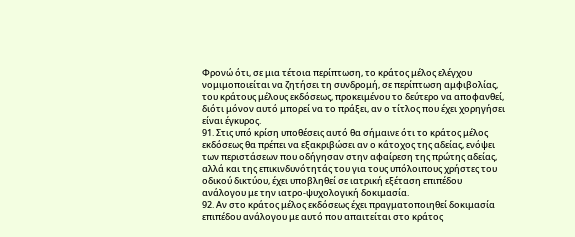Φρονώ ότι, σε μια τέτοια περίπτωση, το κράτος μέλος ελέγχου νομιμοποιείται να ζητήσει τη συνδρομή, σε περίπτωση αμφιβολίας, του κράτους μέλους εκδόσεως, προκειμένου το δεύτερο να αποφανθεί, διότι μόνον αυτό μπορεί να το πράξει, αν ο τίτλος που έχει χορηγήσει είναι έγκυρος.
91. Στις υπό κρίση υποθέσεις αυτό θα σήμαινε ότι το κράτος μέλος εκδόσεως θα πρέπει να εξακριβώσει αν ο κάτοχος της αδείας, ενόψει των περιστάσεων που οδήγησαν στην αφαίρεση της πρώτης αδείας, αλλά και της επικινδυνότητάς του για τους υπόλοιπους χρήστες του οδικού δικτύου, έχει υποβληθεί σε ιατρική εξέταση επιπέδου ανάλογου με την ιατρο-ψυχολογική δοκιμασία.
92. Αν στο κράτος μέλος εκδόσεως έχει πραγματοποιηθεί δοκιμασία επιπέδου ανάλογου με αυτό που απαιτείται στο κράτος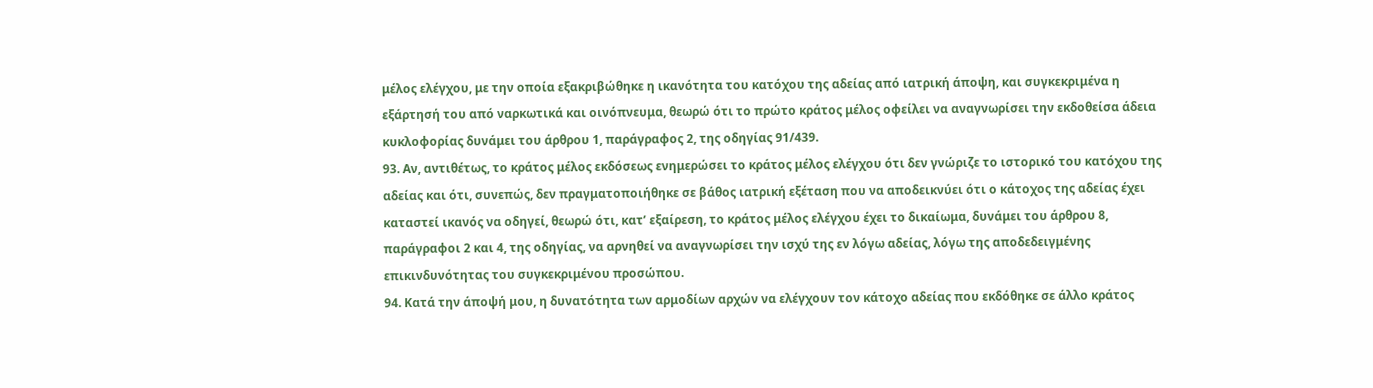μέλος ελέγχου, με την οποία εξακριβώθηκε η ικανότητα του κατόχου της αδείας από ιατρική άποψη, και συγκεκριμένα η εξάρτησή του από ναρκωτικά και οινόπνευμα, θεωρώ ότι το πρώτο κράτος μέλος οφείλει να αναγνωρίσει την εκδοθείσα άδεια κυκλοφορίας δυνάμει του άρθρου 1, παράγραφος 2, της οδηγίας 91/439.
93. Αν, αντιθέτως, το κράτος μέλος εκδόσεως ενημερώσει το κράτος μέλος ελέγχου ότι δεν γνώριζε το ιστορικό του κατόχου της αδείας και ότι, συνεπώς, δεν πραγματοποιήθηκε σε βάθος ιατρική εξέταση που να αποδεικνύει ότι ο κάτοχος της αδείας έχει καταστεί ικανός να οδηγεί, θεωρώ ότι, κατ’ εξαίρεση, το κράτος μέλος ελέγχου έχει το δικαίωμα, δυνάμει του άρθρου 8, παράγραφοι 2 και 4, της οδηγίας, να αρνηθεί να αναγνωρίσει την ισχύ της εν λόγω αδείας, λόγω της αποδεδειγμένης επικινδυνότητας του συγκεκριμένου προσώπου.
94. Κατά την άποψή μου, η δυνατότητα των αρμοδίων αρχών να ελέγχουν τον κάτοχο αδείας που εκδόθηκε σε άλλο κράτος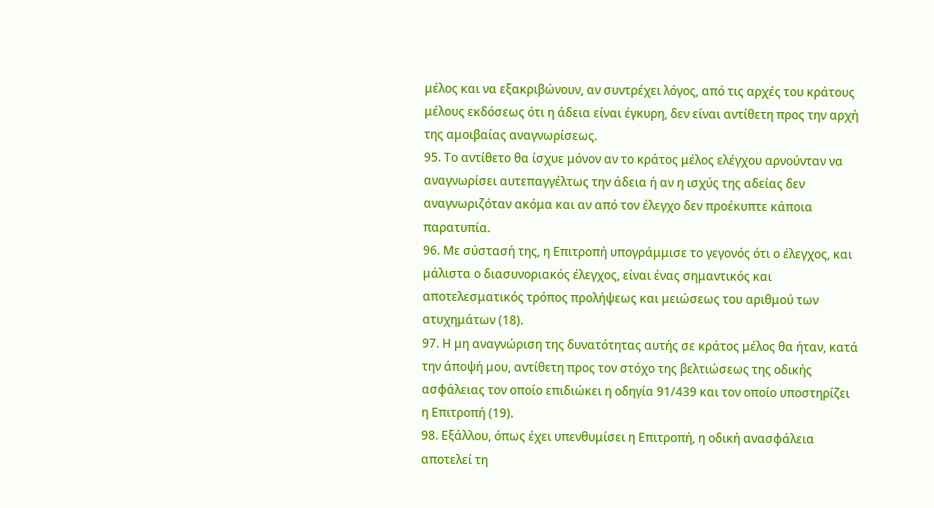μέλος και να εξακριβώνουν, αν συντρέχει λόγος, από τις αρχές του κράτους μέλους εκδόσεως ότι η άδεια είναι έγκυρη, δεν είναι αντίθετη προς την αρχή της αμοιβαίας αναγνωρίσεως.
95. Το αντίθετο θα ίσχυε μόνον αν το κράτος μέλος ελέγχου αρνούνταν να αναγνωρίσει αυτεπαγγέλτως την άδεια ή αν η ισχύς της αδείας δεν αναγνωριζόταν ακόμα και αν από τον έλεγχο δεν προέκυπτε κάποια παρατυπία.
96. Με σύστασή της, η Επιτροπή υπογράμμισε το γεγονός ότι ο έλεγχος, και μάλιστα ο διασυνοριακός έλεγχος, είναι ένας σημαντικός και αποτελεσματικός τρόπος προλήψεως και μειώσεως του αριθμού των ατυχημάτων (18).
97. Η μη αναγνώριση της δυνατότητας αυτής σε κράτος μέλος θα ήταν, κατά την άποψή μου, αντίθετη προς τον στόχο της βελτιώσεως της οδικής ασφάλειας τον οποίο επιδιώκει η οδηγία 91/439 και τον οποίο υποστηρίζει η Επιτροπή (19).
98. Εξάλλου, όπως έχει υπενθυμίσει η Επιτροπή, η οδική ανασφάλεια αποτελεί τη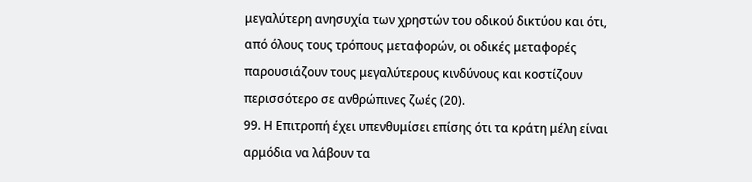μεγαλύτερη ανησυχία των χρηστών του οδικού δικτύου και ότι, από όλους τους τρόπους μεταφορών, οι οδικές μεταφορές παρουσιάζουν τους μεγαλύτερους κινδύνους και κοστίζουν περισσότερο σε ανθρώπινες ζωές (20).
99. Η Επιτροπή έχει υπενθυμίσει επίσης ότι τα κράτη μέλη είναι αρμόδια να λάβουν τα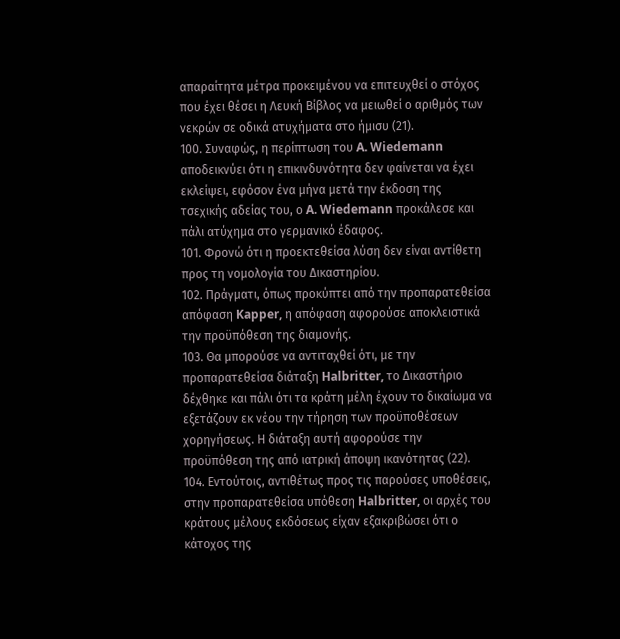απαραίτητα μέτρα προκειμένου να επιτευχθεί ο στόχος που έχει θέσει η Λευκή Βίβλος να μειωθεί ο αριθμός των νεκρών σε οδικά ατυχήματα στο ήμισυ (21).
100. Συναφώς, η περίπτωση του A. Wiedemann αποδεικνύει ότι η επικινδυνότητα δεν φαίνεται να έχει εκλείψει, εφόσον ένα μήνα μετά την έκδοση της τσεχικής αδείας του, ο A. Wiedemann προκάλεσε και πάλι ατύχημα στο γερμανικό έδαφος.
101. Φρονώ ότι η προεκτεθείσα λύση δεν είναι αντίθετη προς τη νομολογία του Δικαστηρίου.
102. Πράγματι, όπως προκύπτει από την προπαρατεθείσα απόφαση Kapper, η απόφαση αφορούσε αποκλειστικά την προϋπόθεση της διαμονής.
103. Θα μπορούσε να αντιταχθεί ότι, με την προπαρατεθείσα διάταξη Halbritter, το Δικαστήριο δέχθηκε και πάλι ότι τα κράτη μέλη έχουν το δικαίωμα να εξετάζουν εκ νέου την τήρηση των προϋποθέσεων χορηγήσεως. Η διάταξη αυτή αφορούσε την προϋπόθεση της από ιατρική άποψη ικανότητας (22).
104. Εντούτοις, αντιθέτως προς τις παρούσες υποθέσεις, στην προπαρατεθείσα υπόθεση Halbritter, οι αρχές του κράτους μέλους εκδόσεως είχαν εξακριβώσει ότι ο κάτοχος της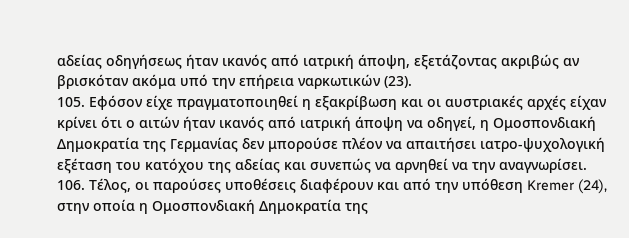αδείας οδηγήσεως ήταν ικανός από ιατρική άποψη, εξετάζοντας ακριβώς αν βρισκόταν ακόμα υπό την επήρεια ναρκωτικών (23).
105. Εφόσον είχε πραγματοποιηθεί η εξακρίβωση και οι αυστριακές αρχές είχαν κρίνει ότι ο αιτών ήταν ικανός από ιατρική άποψη να οδηγεί, η Ομοσπονδιακή Δημοκρατία της Γερμανίας δεν μπορούσε πλέον να απαιτήσει ιατρο-ψυχολογική εξέταση του κατόχου της αδείας και συνεπώς να αρνηθεί να την αναγνωρίσει.
106. Τέλος, οι παρούσες υποθέσεις διαφέρουν και από την υπόθεση Kremer (24), στην οποία η Ομοσπονδιακή Δημοκρατία της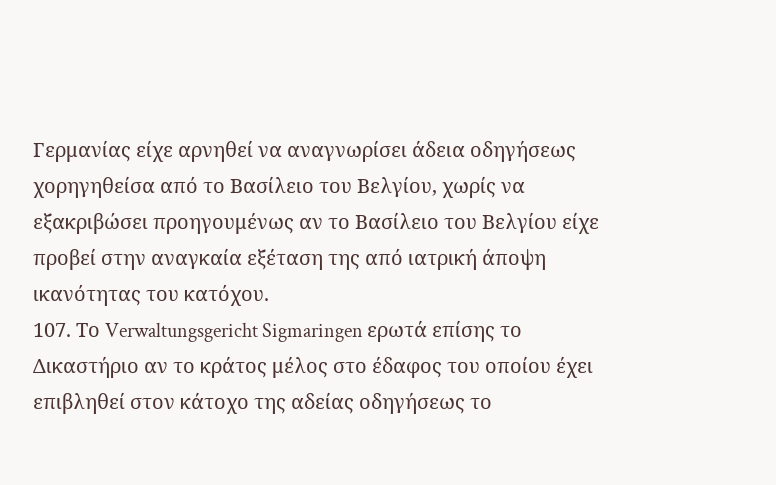Γερμανίας είχε αρνηθεί να αναγνωρίσει άδεια οδηγήσεως χορηγηθείσα από το Βασίλειο του Βελγίου, χωρίς να εξακριβώσει προηγουμένως αν το Βασίλειο του Βελγίου είχε προβεί στην αναγκαία εξέταση της από ιατρική άποψη ικανότητας του κατόχου.
107. Το Verwaltungsgericht Sigmaringen ερωτά επίσης το Δικαστήριο αν το κράτος μέλος στο έδαφος του οποίου έχει επιβληθεί στον κάτοχο της αδείας οδηγήσεως το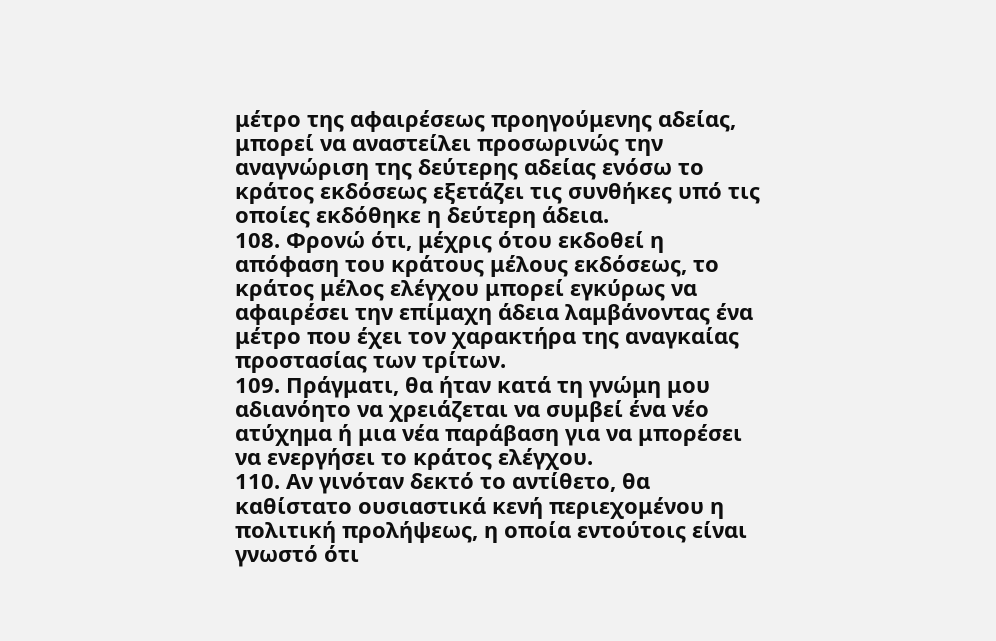μέτρο της αφαιρέσεως προηγούμενης αδείας, μπορεί να αναστείλει προσωρινώς την αναγνώριση της δεύτερης αδείας ενόσω το κράτος εκδόσεως εξετάζει τις συνθήκες υπό τις οποίες εκδόθηκε η δεύτερη άδεια.
108. Φρονώ ότι, μέχρις ότου εκδοθεί η απόφαση του κράτους μέλους εκδόσεως, το κράτος μέλος ελέγχου μπορεί εγκύρως να αφαιρέσει την επίμαχη άδεια λαμβάνοντας ένα μέτρο που έχει τον χαρακτήρα της αναγκαίας προστασίας των τρίτων.
109. Πράγματι, θα ήταν κατά τη γνώμη μου αδιανόητο να χρειάζεται να συμβεί ένα νέο ατύχημα ή μια νέα παράβαση για να μπορέσει να ενεργήσει το κράτος ελέγχου.
110. Αν γινόταν δεκτό το αντίθετο, θα καθίστατο ουσιαστικά κενή περιεχομένου η πολιτική προλήψεως, η οποία εντούτοις είναι γνωστό ότι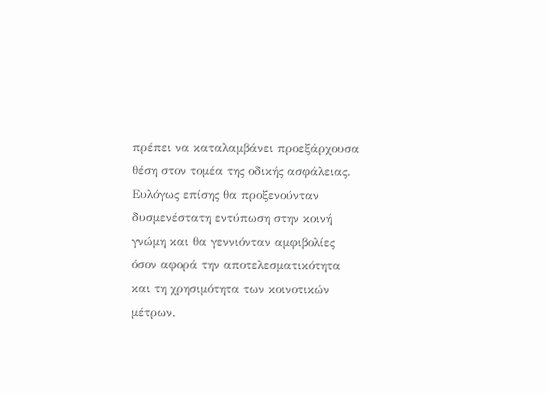πρέπει να καταλαμβάνει προεξάρχουσα θέση στον τομέα της οδικής ασφάλειας. Ευλόγως επίσης θα προξενούνταν δυσμενέστατη εντύπωση στην κοινή γνώμη και θα γεννιόνταν αμφιβολίες όσον αφορά την αποτελεσματικότητα και τη χρησιμότητα των κοινοτικών μέτρων.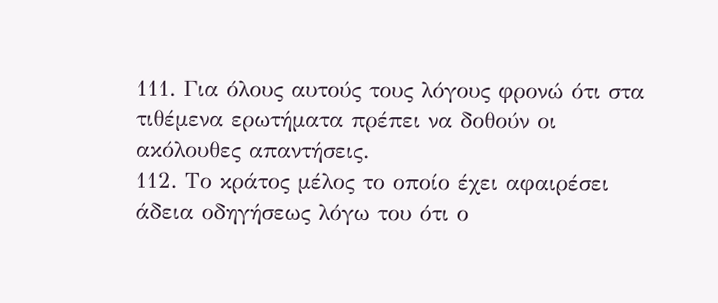111. Για όλους αυτούς τους λόγους φρονώ ότι στα τιθέμενα ερωτήματα πρέπει να δοθούν οι ακόλουθες απαντήσεις.
112. Το κράτος μέλος το οποίο έχει αφαιρέσει άδεια οδηγήσεως λόγω του ότι ο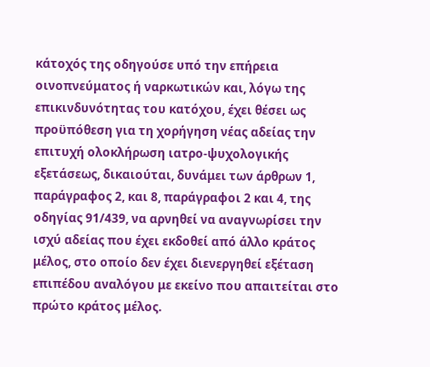κάτοχός της οδηγούσε υπό την επήρεια οινοπνεύματος ή ναρκωτικών και, λόγω της επικινδυνότητας του κατόχου, έχει θέσει ως προϋπόθεση για τη χορήγηση νέας αδείας την επιτυχή ολοκλήρωση ιατρο-ψυχολογικής εξετάσεως, δικαιούται, δυνάμει των άρθρων 1, παράγραφος 2, και 8, παράγραφοι 2 και 4, της οδηγίας 91/439, να αρνηθεί να αναγνωρίσει την ισχύ αδείας που έχει εκδοθεί από άλλο κράτος μέλος, στο οποίο δεν έχει διενεργηθεί εξέταση επιπέδου αναλόγου με εκείνο που απαιτείται στο πρώτο κράτος μέλος.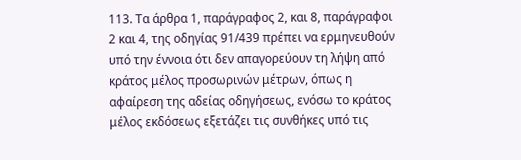113. Τα άρθρα 1, παράγραφος 2, και 8, παράγραφοι 2 και 4, της οδηγίας 91/439 πρέπει να ερμηνευθούν υπό την έννοια ότι δεν απαγορεύουν τη λήψη από κράτος μέλος προσωρινών μέτρων, όπως η αφαίρεση της αδείας οδηγήσεως, ενόσω το κράτος μέλος εκδόσεως εξετάζει τις συνθήκες υπό τις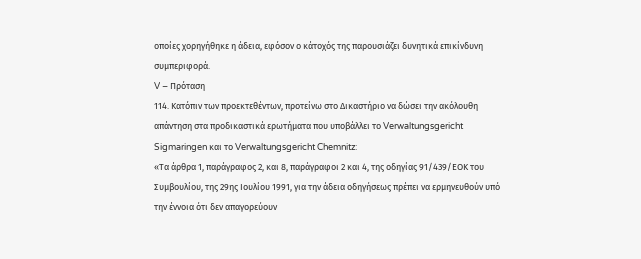οποίες χορηγήθηκε η άδεια, εφόσον ο κάτοχός της παρουσιάζει δυνητικά επικίνδυνη συμπεριφορά.
V – Πρόταση
114. Κατόπιν των προεκτεθέντων, προτείνω στο Δικαστήριο να δώσει την ακόλουθη απάντηση στα προδικαστικά ερωτήματα που υποβάλλει το Verwaltungsgericht Sigmaringen και το Verwaltungsgericht Chemnitz:
«Τα άρθρα 1, παράγραφος 2, και 8, παράγραφοι 2 και 4, της οδηγίας 91/439/ΕΟΚ του Συμβουλίου, της 29ης Ιουλίου 1991, για την άδεια οδηγήσεως πρέπει να ερμηνευθούν υπό την έννοια ότι δεν απαγορεύουν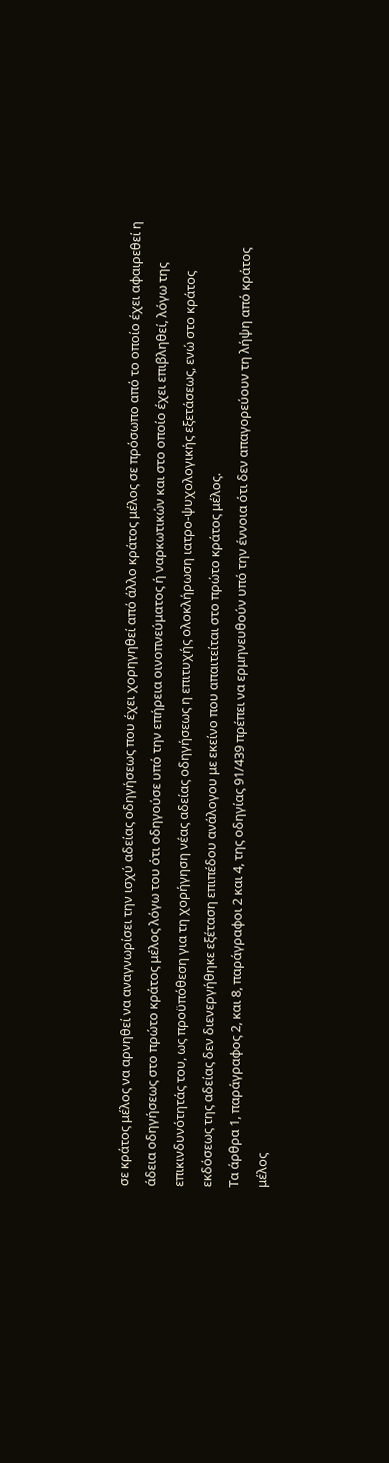σε κράτος μέλος να αρνηθεί να αναγνωρίσει την ισχύ αδείας οδηγήσεως που έχει χορηγηθεί από άλλο κράτος μέλος σε πρόσωπο από το οποίο έχει αφαιρεθεί η άδεια οδηγήσεως στο πρώτο κράτος μέλος λόγω του ότι οδηγούσε υπό την επήρεια οινοπνεύματος ή ναρκωτικών και στο οποίο έχει επιβληθεί, λόγω της επικινδυνότητάς του, ως προϋπόθεση για τη χορήγηση νέας αδείας οδηγήσεως η επιτυχής ολοκλήρωση ιατρο-ψυχολογικής εξετάσεως, ενώ στο κράτος εκδόσεως της αδείας δεν διενεργήθηκε εξέταση επιπέδου ανάλογου με εκείνο που απαιτείται στο πρώτο κράτος μέλος.
Τα άρθρα 1, παράγραφος 2, και 8, παράγραφοι 2 και 4, της οδηγίας 91/439 πρέπει να ερμηνευθούν υπό την έννοια ότι δεν απαγορεύουν τη λήψη από κράτος μέλος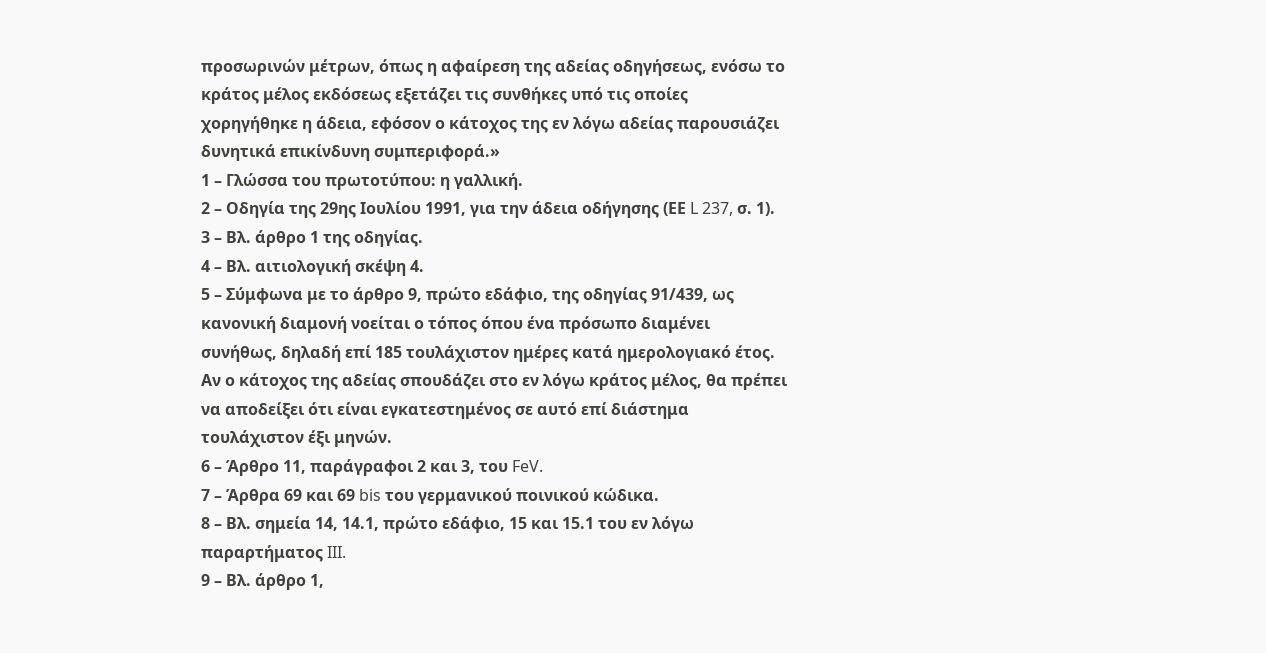προσωρινών μέτρων, όπως η αφαίρεση της αδείας οδηγήσεως, ενόσω το κράτος μέλος εκδόσεως εξετάζει τις συνθήκες υπό τις οποίες χορηγήθηκε η άδεια, εφόσον ο κάτοχος της εν λόγω αδείας παρουσιάζει δυνητικά επικίνδυνη συμπεριφορά.»
1 – Γλώσσα του πρωτοτύπου: η γαλλική.
2 – Οδηγία της 29ης Ιουλίου 1991, για την άδεια οδήγησης (ΕΕ L 237, σ. 1).
3 – Βλ. άρθρο 1 της οδηγίας.
4 – Βλ. αιτιολογική σκέψη 4.
5 – Σύμφωνα με το άρθρο 9, πρώτο εδάφιο, της οδηγίας 91/439, ως κανονική διαμονή νοείται ο τόπος όπου ένα πρόσωπο διαμένει συνήθως, δηλαδή επί 185 τουλάχιστον ημέρες κατά ημερολογιακό έτος. Αν ο κάτοχος της αδείας σπουδάζει στο εν λόγω κράτος μέλος, θα πρέπει να αποδείξει ότι είναι εγκατεστημένος σε αυτό επί διάστημα τουλάχιστον έξι μηνών.
6 – Άρθρο 11, παράγραφοι 2 και 3, του FeV.
7 – Άρθρα 69 και 69 bis του γερμανικού ποινικού κώδικα.
8 – Βλ. σημεία 14, 14.1, πρώτο εδάφιο, 15 και 15.1 του εν λόγω παραρτήματος III.
9 – Βλ. άρθρο 1,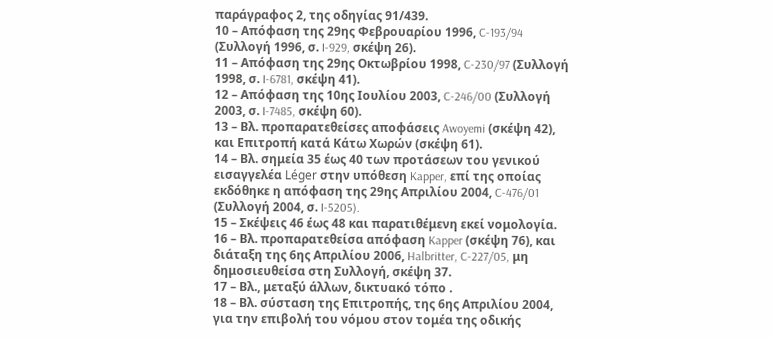παράγραφος 2, της οδηγίας 91/439.
10 – Απόφαση της 29ης Φεβρουαρίου 1996, C‑193/94 (Συλλογή 1996, σ. I‑929, σκέψη 26).
11 – Απόφαση της 29ης Οκτωβρίου 1998, C‑230/97 (Συλλογή 1998, σ. I‑6781, σκέψη 41).
12 – Απόφαση της 10ης Ιουλίου 2003, C‑246/00 (Συλλογή 2003, σ. I‑7485, σκέψη 60).
13 – Βλ. προπαρατεθείσες αποφάσεις Awoyemi (σκέψη 42), και Επιτροπή κατά Κάτω Χωρών (σκέψη 61).
14 – Βλ. σημεία 35 έως 40 των προτάσεων του γενικού εισαγγελέα Léger στην υπόθεση Kapper, επί της οποίας εκδόθηκε η απόφαση της 29ης Απριλίου 2004, C‑476/01 (Συλλογή 2004, σ. I‑5205).
15 – Σκέψεις 46 έως 48 και παρατιθέμενη εκεί νομολογία.
16 – Βλ. προπαρατεθείσα απόφαση Kapper (σκέψη 76), και διάταξη της 6ης Απριλίου 2006, Halbritter, C‑227/05, μη δημοσιευθείσα στη Συλλογή, σκέψη 37.
17 – Βλ., μεταξύ άλλων, δικτυακό τόπο .
18 – Βλ. σύσταση της Επιτροπής, της 6ης Απριλίου 2004, για την επιβολή του νόμου στον τομέα της οδικής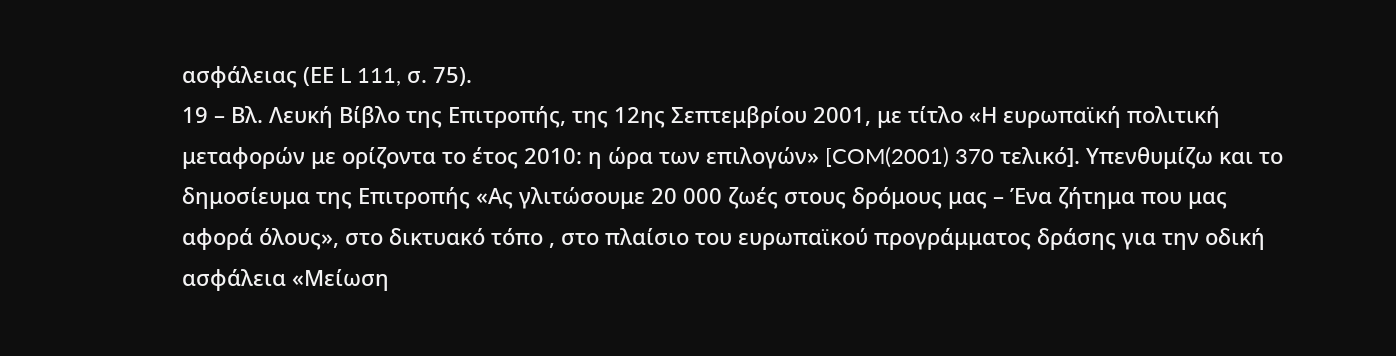ασφάλειας (ΕΕ L 111, σ. 75).
19 – Βλ. Λευκή Βίβλο της Επιτροπής, της 12ης Σεπτεμβρίου 2001, με τίτλο «Η ευρωπαϊκή πολιτική μεταφορών με ορίζοντα το έτος 2010: η ώρα των επιλογών» [COM(2001) 370 τελικό]. Υπενθυμίζω και το δημοσίευμα της Επιτροπής «Ας γλιτώσουμε 20 000 ζωές στους δρόμους μας – Ένα ζήτημα που μας αφορά όλους», στο δικτυακό τόπο , στο πλαίσιο του ευρωπαϊκού προγράμματος δράσης για την οδική ασφάλεια «Μείωση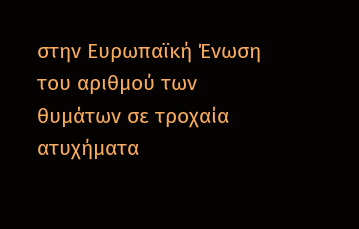στην Ευρωπαϊκή Ένωση του αριθμού των θυμάτων σε τροχαία ατυχήματα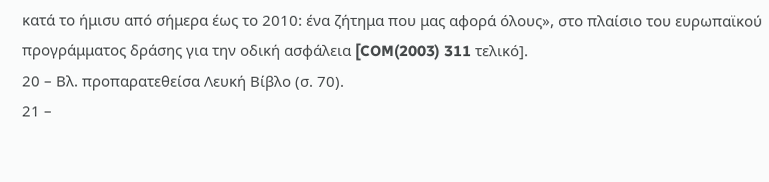κατά το ήμισυ από σήμερα έως το 2010: ένα ζήτημα που μας αφορά όλους», στο πλαίσιο του ευρωπαϊκού προγράμματος δράσης για την οδική ασφάλεια [COM(2003) 311 τελικό].
20 – Βλ. προπαρατεθείσα Λευκή Βίβλο (σ. 70).
21 –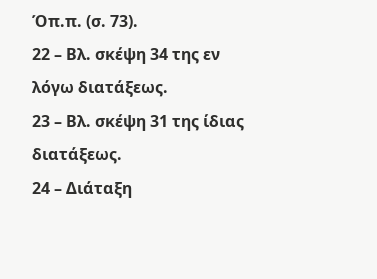Όπ.π. (σ. 73).
22 – Βλ. σκέψη 34 της εν λόγω διατάξεως.
23 – Βλ. σκέψη 31 της ίδιας διατάξεως.
24 – Διάταξη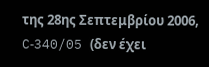της 28ης Σεπτεμβρίου 2006, C‑340/05 (δεν έχει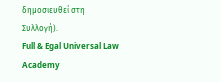δημοσιευθεί στη Συλλογή).
Full & Egal Universal Law Academy